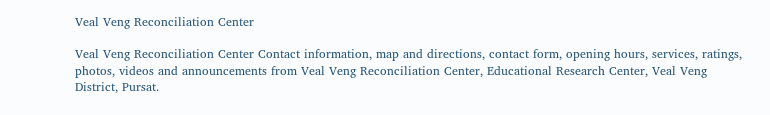Veal Veng Reconciliation Center

Veal Veng Reconciliation Center Contact information, map and directions, contact form, opening hours, services, ratings, photos, videos and announcements from Veal Veng Reconciliation Center, Educational Research Center, Veal Veng District, Pursat.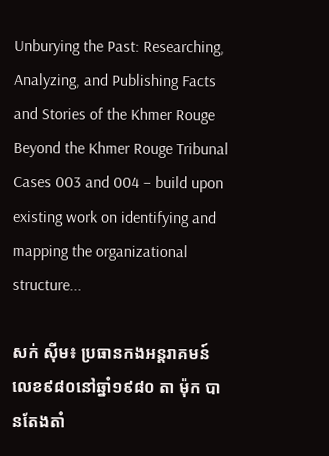Unburying the Past: Researching, Analyzing, and Publishing Facts and Stories of the Khmer Rouge Beyond the Khmer Rouge Tribunal Cases 003 and 004 – build upon existing work on identifying and mapping the organizational structure...

សក់ ស៊ីម៖ ប្រធានកងអន្តរាគមន៍លេខ៩៨០នៅឆ្នាំ១៩៨០ តា ម៉ុក បានតែងតាំ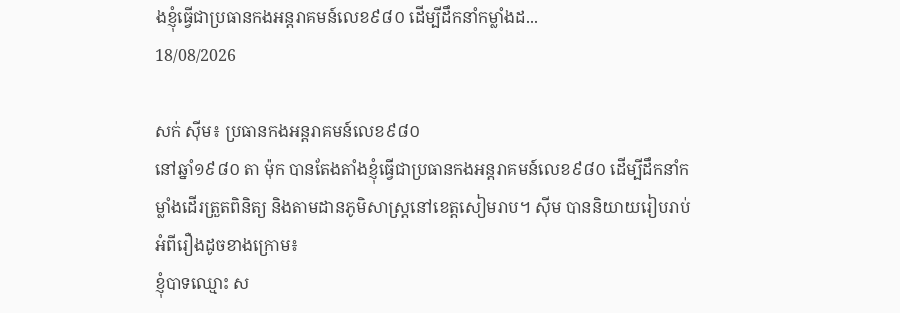ងខ្ញុំធ្វើជាប្រធានកងអន្តរាគមន៍លេខ៩៨០ ដើម្បីដឹកនាំកម្លាំងដ...
18/08/2026

សក់ ស៊ីម៖ ប្រធានកងអន្តរាគមន៍លេខ៩៨០
នៅឆ្នាំ១៩៨០ តា ម៉ុក បានតែងតាំងខ្ញុំធ្វើជាប្រធានកងអន្តរាគមន៍លេខ៩៨០ ដើម្បីដឹកនាំកម្លាំងដើរត្រួតពិនិត្យ និងតាមដានភូមិសាស្រ្តនៅខេត្តសៀមរាប។ ស៊ីម បាននិយាយរៀបរាប់អំពីរឿងដូចខាងក្រោម៖
ខ្ញុំបាទឈ្មោះ ស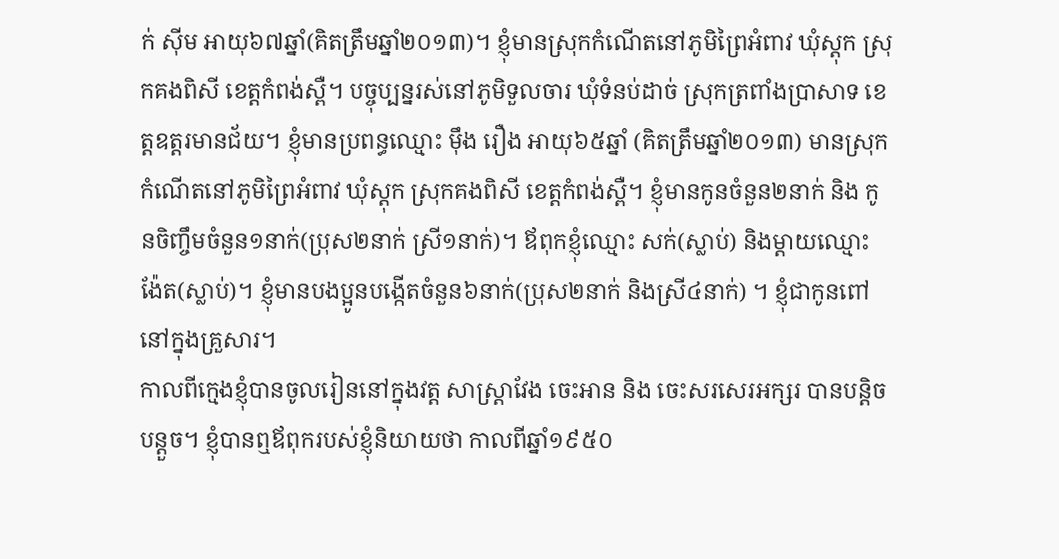ក់ ស៊ីម អាយុ៦៧ឆ្នាំ(គិតត្រឹមឆ្នាំ២០១៣)។ ខ្ញុំមានស្រុកកំណើតនៅភូមិព្រៃអំពាវ ឃុំស្ដុក ស្រុកគងពិសី ខេត្តកំពង់ស្ពឺ។ បច្ចុប្បន្នរស់នៅភូមិទួលចារ ឃុំទំនប់ដាច់ ស្រុកត្រពាំងប្រាសាទ ខេត្តឧត្ដរមានជ័យ។ ខ្ញុំមានប្រពន្ធឈ្មោះ ម៉ឹង រឿង អាយុ៦៥ឆ្នាំ (គិតត្រឹមឆ្នាំ២០១៣) មានស្រុកកំណើតនៅភូមិព្រៃអំពាវ ឃុំស្ដុក ស្រុកគងពិសី ខេត្តកំពង់ស្ពឺ។ ខ្ញុំមានកូនចំនួន២នាក់ និង កូនចិញ្ចឹមចំនួន១នាក់(ប្រុស២នាក់ ស្រី១នាក់)។ ឪពុកខ្ញុំឈ្មោះ សក់(ស្លាប់) និងម្ដាយឈ្មោះ ង៉ែត(ស្លាប់)។ ខ្ញុំមានបងប្អូនបង្កើតចំនួន៦នាក់(ប្រុស២នាក់ និងស្រី៤នាក់) ។ ខ្ញុំជាកូនពៅនៅក្នុងគ្រួសារ។
កាលពីក្មេងខ្ញុំបានចូលរៀននៅក្នុងវត្ត សាស្រ្ដាវែង ចេះអាន និង ចេះសរសេរអក្សរ បានបន្តិចបន្តួច។ ខ្ញុំបានឮឪពុករបស់ខ្ញុំនិយាយថា កាលពីឆ្នាំ១៩៥០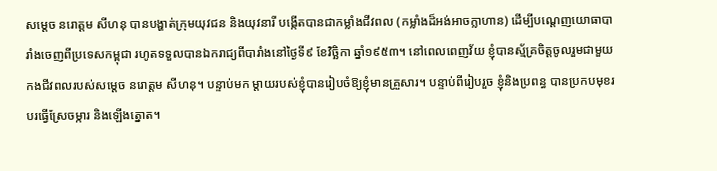សម្ដេច នរោត្ដម សីហនុ បានបង្ហាត់ក្រុមយុវជន និងយុវនារី បង្កើតបានជាកម្លាំងជីវពល (កម្លាំងដ៏អង់អាចក្លាហាន) ដើម្បីបណ្ដេញយោធាបារាំងចេញពីប្រទេសកម្ពុជា រហូតទទួលបានឯករាជ្យពីបារាំងនៅថ្ងៃទី៩ ខែវិច្ឆិកា ឆ្នាំ១៩៥៣។ នៅពេលពេញវ័យ ខ្ញុំបានស្ម័គ្រចិត្តចូលរួមជាមួយកងជីវពលរបស់សម្ដេច នរោត្ដម សីហនុ។ បន្ទាប់មក ម្ដាយរបស់ខ្ញុំបានរៀបចំឱ្យខ្ញុំមានគ្រួសារ។ បន្ទាប់ពីរៀបរួច ខ្ញុំនិងប្រពន្ធ បានប្រកបមុខរបរធ្វើស្រែចម្ការ និងឡើងត្នោត។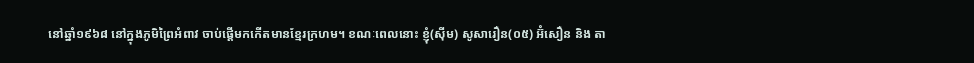នៅឆ្នាំ១៩៦៨ នៅក្នុងភូមិព្រៃអំពាវ ចាប់ផ្ដើមកកើតមានខ្មែរក្រហម។ ខណៈពេលនោះ ខ្ញុំ(ស៊ីម) សូសារឿន(០៥) អ៊ំសឿន និង តា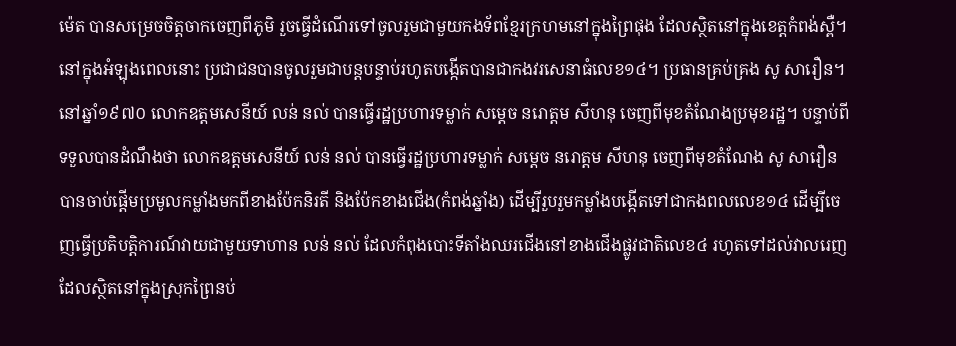ម៉េត បានសម្រេចចិត្តចាកចេញពីភូមិ រួចធ្វើដំណើរទៅចូលរួមជាមួយកងទ័ពខ្មែរក្រហមនៅក្នុងព្រៃផុង ដែលស្ថិតនៅក្នុងខេត្តកំពង់ស្ពឺ។ នៅក្នុងអំឡុងពេលនោះ ប្រជាជនបានចូលរួមជាបន្តបន្ទាប់រហូតបង្កើតបានជាកងវរសេនាធំលេខ១៤។ ប្រធានគ្រប់គ្រង សូ សារឿន។ នៅឆ្នាំ១៩៧០ លោកឧត្ដមសេនីយ៍ លន់ នល់ បានធ្វើរដ្ឋប្រហារទម្លាក់ សម្ដេច នរោត្ដម សីហនុ ចេញពីមុខតំណែងប្រមុខរដ្ឋ។ បន្ទាប់ពីទទួលបានដំណឹងថា លោកឧត្ដមសេនីយ៍ លន់ នល់ បានធ្វើរដ្ឋប្រហារទម្លាក់ សម្ដេច នរោត្ដម សីហនុ ចេញពីមុខតំណែង សូ សារឿន បានចាប់ផ្ដើមប្រមូលកម្លាំងមកពីខាងប៉ែកនិរតី និងប៉ែកខាងជើង(កំពង់ឆ្នាំង) ដើម្បីរួបរួមកម្លាំងបង្កើតទៅជាកងពលលេខ១៤ ដើម្បីចេញធ្វើប្រតិបត្តិការណ៍វាយជាមួយទាហាន លន់ នល់ ដែលកំពុងបោះទីតាំងឈរជើងនៅខាងជើងផ្លូវជាតិលេខ៤ រហូតទៅដល់វាលរេញ ដែលស្ថិតនៅក្នុងស្រុកព្រៃនប់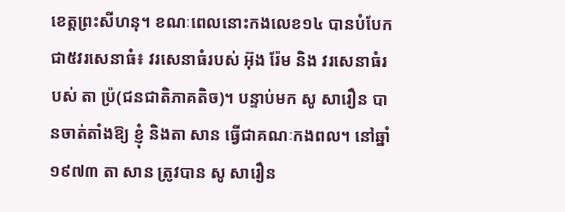ខេត្តព្រះសីហនុ។ ខណៈពេលនោះកងលេខ១៤ បានបំបែកជា៥វរសេនាធំ៖ វរសេនាធំរបស់ អ៊ុង រ៉ែម និង វរសេនាធំរបស់ តា ប្រ៉(ជនជាតិភាគតិច)។ បន្ទាប់មក សូ សារឿន បានចាត់តាំងឱ្យ ខ្ញុំ និងតា សាន ធ្វើជាគណៈកងពល។ នៅឆ្នាំ១៩៧៣ តា សាន ត្រូវបាន សូ សារឿន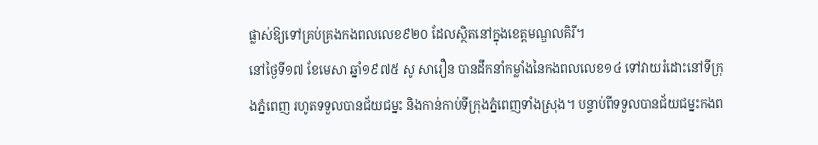ផ្លាស់ឱ្យទៅគ្រប់គ្រងកងពលលេខ៩២០ ដែលស្ថិតនៅក្នុងខេត្តមណ្ឌលគិរី។
នៅថ្ងៃទី១៧ ខែមេសា ឆ្នាំ១៩៧៥ សូ សារឿន បានដឹកនាំកម្លាំងនៃកងពលលេខ១៤ ទៅវាយរំដោះនៅទីក្រុងភ្នំពេញ រហូតទទួលបានជ័យជម្នះ និងកាន់កាប់ទីក្រុងភ្នំពេញទាំងស្រុង។ បន្ទាប់ពីទទួលបានជ័យជម្នះកងព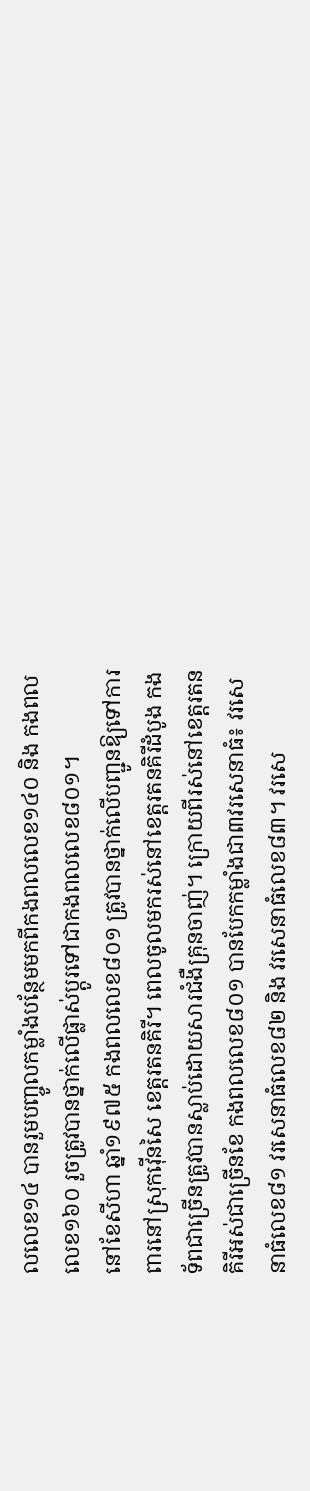លលេខ១៤ បានរួមបញ្ចូលកម្លាំងបន្ថែមមកពីកងពលលេខ១៤០ និង កងពលលេខ១៦០ រួចត្រូវបានថ្នាក់លើផ្លាស់ប្ដូរទៅជាកងពលលេខ៨០១។
នៅខែសីហា ឆ្នាំ១៩៧៥ កងពលលេខ៨០១ ត្រូវបានថ្នាក់លើបញ្ជូនឱ្យទៅការពារនៅស្រុកវ៉ើនសៃ ខេត្តរតនគិរី។ ពេលចូលមករស់នៅខេត្តរតនគិរីដំបូង កងទ័ពជាច្រើនត្រូវបានស្លាប់ដោយសារជំងឺគ្រុនចាញ់។ ក្រោយពីរស់នៅខេត្តរតនគិរីអស់ជាច្រើនខែ កងពលលេខ៨០១ បានបែកកម្លាំងជា៣វរសេនាធំ៖ វរសេនាធំលេខ៨១ វរសេនាធំលេខ៨២ និង វរសេនាធំលេខ៨៣។ វរសេ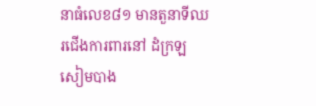នាធំលេខ៨១ មានតួនាទីឈរជើងការពារនៅ ដំក្រឡ សៀមបាង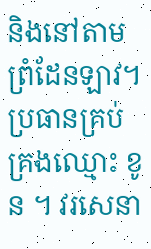និងនៅតាមព្រំដែនឡាវ។ ប្រធានគ្រប់គ្រងឈ្មោះ ខូន ។ វរសេនា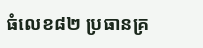ធំលេខ៨២ ប្រធានគ្រ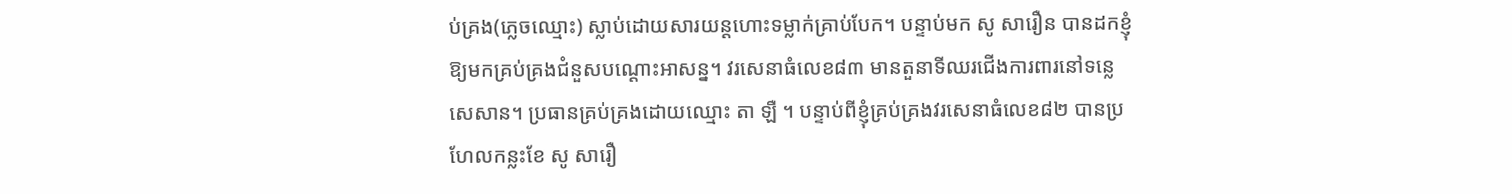ប់គ្រង(ភ្លេចឈ្មោះ) ស្លាប់ដោយសារយន្តហោះទម្លាក់គ្រាប់បែក។ បន្ទាប់មក សូ សារឿន បានដកខ្ញុំឱ្យមកគ្រប់គ្រងជំនួសបណ្ដោះអាសន្ន។ វរសេនាធំលេខ៨៣ មានតួនាទីឈរជើងការពារនៅទន្លេ សេសាន។ ប្រធានគ្រប់គ្រងដោយឈ្មោះ តា ឡឺ ។ បន្ទាប់ពីខ្ញុំគ្រប់គ្រងវរសេនាធំលេខ៨២ បានប្រហែលកន្លះខែ សូ សារឿ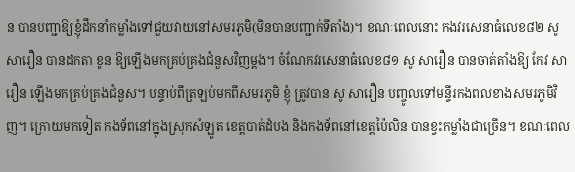ន បានបញ្ជាឱ្យខ្ញុំដឹកនាំកម្លាំងទៅជួយវាយនៅសមរភូមិ(មិនបានបញ្ជាក់ទីតាំង)។ ខណៈពេលនោះ កងវរសេនាធំលេខ៨២ សូ សារឿន បានដកតា ខូន ឱ្យឡើងមកគ្រប់គ្រងជំនួសវិញម្ដង។ ចំណែកវរសេនាធំលេខ៨១ សូ សារឿន បានចាត់តាំងឱ្យ កែវ សារឿន ឡើងមកគ្រប់គ្រងជំនួស។ បន្ទាប់ពីត្រឡប់មកពីសមរភូមិ ខ្ញុំ ត្រូវបាន សូ សារឿន បញ្ចូលទៅមន្ទីរកងពលខាងសមរភូមិវិញ។ ក្រោយមកទៀត កងទ័ពនៅក្នុងស្រុកសំឡូត ខេត្តបាត់ដំបង និងកងទ័ពនៅខេត្តប៉ៃលិន បានខ្វះកម្លាំងជាច្រើន។ ខណៈពេល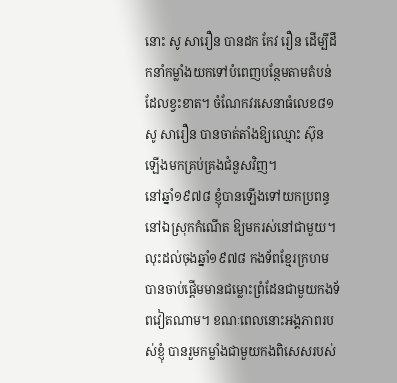នោះ សូ សារឿន បានដក កែវ រឿន ដើម្បីដឹកនាំកម្លាំងយកទៅបំពេញបន្ថែមតាមតំបន់ដែលខ្វះខាត។ ចំណែកវរសេនាធំលេខ៨១ សូ សារឿន បានចាត់តាំងឱ្យឈ្មោះ ស៊ុន ឡើងមកគ្រប់គ្រងជំនួសវិញ។
នៅឆ្នាំ១៩៧៨ ខ្ញុំបានឡើងទៅយកប្រពន្ធនៅឯស្រុកកំណើត ឱ្យមករស់នៅជាមួយ។ លុះដល់ចុងឆ្នាំ១៩៧៨ កងទ័ពខ្មែរក្រហមបានចាប់ផ្ដើមមានជម្លោះព្រំដែនជាមួយកងទ័ពវៀតណាម។ ខណៈពេលនោះអង្គភាពរបស់ខ្ញុំ បានរួមកម្លាំងជាមួយកងពិសេសរបស់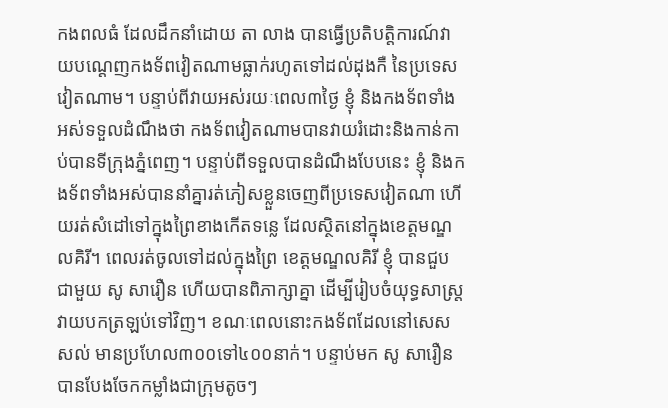កងពលធំ ដែលដឹកនាំដោយ តា លាង បានធ្វើប្រតិបត្តិការណ៍វាយបណ្ដេញកងទ័ពវៀតណាមធ្លាក់រហូតទៅដល់ដុងកឺ នៃប្រទេសវៀតណាម។ បន្ទាប់ពីវាយអស់រយៈពេល៣ថ្ងៃ ខ្ញុំ និងកងទ័ពទាំងអស់ទទួលដំណឹងថា កងទ័ពវៀតណាមបានវាយរំដោះនិងកាន់កាប់បានទីក្រុងភ្នំពេញ។ បន្ទាប់ពីទទួលបានដំណឹងបែបនេះ ខ្ញុំ និងកងទ័ពទាំងអស់បាននាំគ្នារត់ភៀសខ្លួនចេញពីប្រទេសវៀតណា ហើយរត់សំដៅទៅក្នុងព្រៃខាងកើតទន្លេ ដែលស្ថិតនៅក្នុងខេត្តមណ្ឌលគិរី។ ពេលរត់ចូលទៅដល់ក្នុងព្រៃ ខេត្តមណ្ឌលគិរី ខ្ញុំ បានជួបជាមួយ សូ សារឿន ហើយបានពិភាក្សាគ្នា ដើម្បីរៀបចំយុទ្ធសាស្រ្តវាយបកត្រឡប់ទៅវិញ។ ខណៈពេលនោះកងទ័ពដែលនៅសេសសល់ មានប្រហែល៣០០ទៅ៤០០នាក់។ បន្ទាប់មក សូ សារឿន បានបែងចែកកម្លាំងជាក្រុមតូចៗ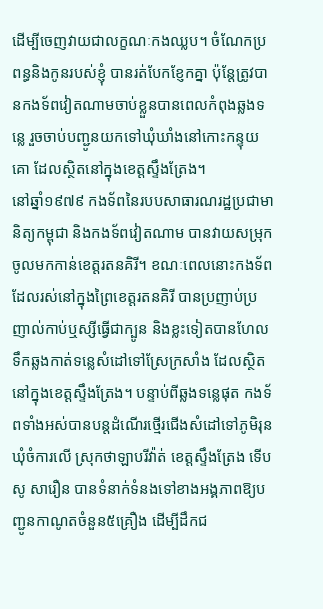ដើម្បីចេញវាយជាលក្ខណៈកងឈ្លប។ ចំណែកប្រពន្ធនិងកូនរបស់ខ្ញុំ បានរត់បែកខ្ញែកគ្នា ប៉ុន្តែត្រូវបានកងទ័ពវៀតណាមចាប់ខ្លួនបានពេលកំពុងឆ្លងទន្លេ រួចចាប់បញ្ជូនយកទៅឃុំឃាំងនៅកោះកន្ទុយគោ ដែលស្ថិតនៅក្នុងខេត្តស្ទឹងត្រែង។
នៅឆ្នាំ១៩៧៩ កងទ័ពនៃរបបសាធារណរដ្ឋប្រជាមានិត្យកម្ពុជា និងកងទ័ពវៀតណាម បានវាយសម្រុកចូលមកកាន់ខេត្តរតនគិរី។ ខណៈពេលនោះកងទ័ពដែលរស់នៅក្នុងព្រៃខេត្តរតនគិរី បានប្រញាប់ប្រញាល់កាប់ឬស្សីធ្វើជាក្បូន និងខ្លះទៀតបានហែលទឹកឆ្លងកាត់ទន្លេសំដៅទៅស្រែក្រសាំង ដែលស្ថិតនៅក្នុងខេត្តស្ទឹងត្រែង។ បន្ទាប់ពីឆ្លងទន្លេផុត កងទ័ពទាំងអស់បានបន្តដំណើរថ្មើរជើងសំដៅទៅភូមិរុន ឃុំចំការលើ ស្រុកថាឡាបរីវ៉ាត់ ខេត្តស្ទឹងត្រែង ទើប សូ សារឿន បានទំនាក់ទំនងទៅខាងអង្គភាពឱ្យបញ្ជូនកាណូតចំនួន៥គ្រឿង ដើម្បីដឹកជ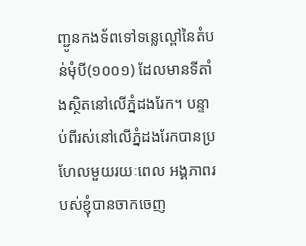ញ្ជូនកងទ័ពទៅទន្លេល្ពៅនៃតំបន់មុំបី(១០០១) ដែលមានទីតាំងស្ថិតនៅលើភ្នំដងរែក។ បន្ទាប់ពីរស់នៅលើភ្នំដងរែកបានប្រហែលមួយរយៈពេល អង្គភាពរបស់ខ្ញុំបានចាកចេញ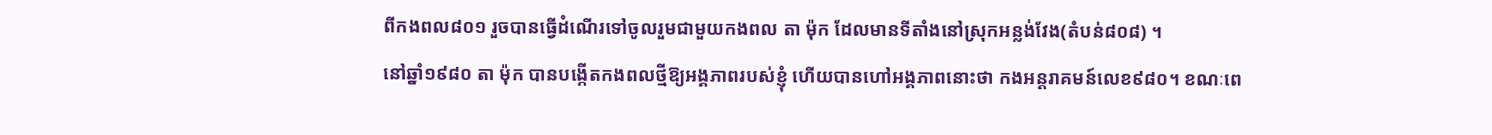ពីកងពល៨០១ រួចបានធ្វើដំណើរទៅចូលរួមជាមួយកងពល តា ម៉ុក ដែលមានទីតាំងនៅស្រុកអន្លង់វែង(តំបន់៨០៨) ។
នៅឆ្នាំ១៩៨០ តា ម៉ុក បានបង្កើតកងពលថ្មីឱ្យអង្គភាពរបស់ខ្ញុំ ហើយបានហៅអង្គភាពនោះថា កងអន្តរាគមន៍លេខ៩៨០។ ខណៈពេ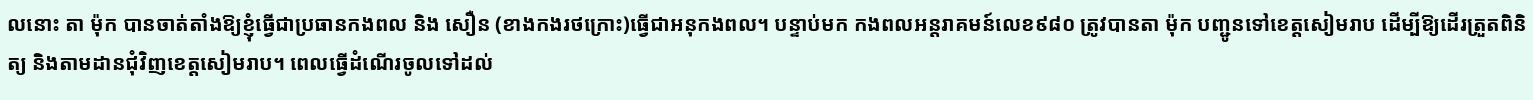លនោះ តា ម៉ុក បានចាត់តាំងឱ្យខ្ញុំធ្វើជាប្រធានកងពល និង សឿន (ខាងកងរថក្រោះ)ធ្វើជាអនុកងពល។ បន្ទាប់មក កងពលអន្តរាគមន៍លេខ៩៨០ ត្រូវបានតា ម៉ុក បញ្ជូនទៅខេត្តសៀមរាប ដើម្បីឱ្យដើរត្រួតពិនិត្យ និងតាមដានជុំវិញខេត្តសៀមរាប។ ពេលធ្វើដំណើរចូលទៅដល់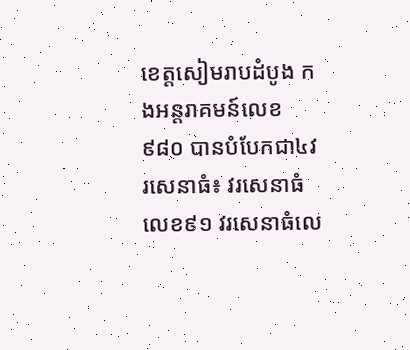ខេត្តសៀមរាបដំបូង កងអន្តរាគមន៍លេខ៩៨០ បានបំបែកជា៤វរសេនាធំ៖ វរសេនាធំលេខ៩១ វរសេនាធំលេ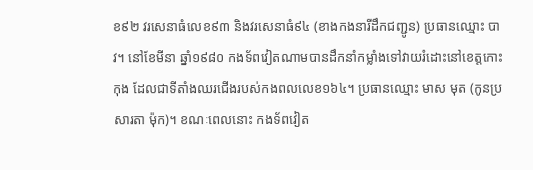ខ៩២ វរសេនាធំលេខ៩៣ និងវរសេនាធំ៩៤ (ខាងកងនារីដឹកជញ្ជូន) ប្រធានឈ្មោះ បាវ។ នៅខែមីនា ឆ្នាំ១៩៨០ កងទ័ពវៀតណាមបានដឹកនាំកម្លាំងទៅវាយរំដោះនៅខេត្តកោះកុង ដែលជាទីតាំងឈរជើងរបស់កងពលលេខ១៦៤។ ប្រធានឈ្មោះ មាស មុត (កូនប្រសារតា ម៉ុក)។ ខណៈពេលនោះ កងទ័ពវៀត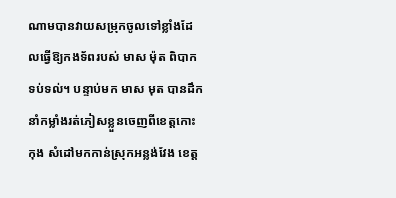ណាមបានវាយសម្រុកចូលទៅខ្លាំងដែលធ្វើឱ្យកងទ័ពរបស់ មាស ម៉ុត ពិបាកទប់ទល់។ បន្ទាប់មក មាស មុត បានដឹកនាំកម្លាំងរត់ភៀសខ្លួនចេញពីខេត្តកោះកុង សំដៅមកកាន់ស្រុកអន្លង់វែង ខេត្ត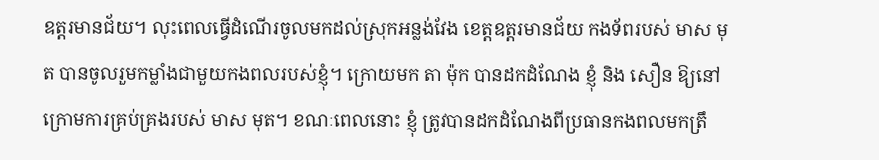ឧត្ដរមានជ័យ។ លុះពេលធ្វើដំណើរចូលមកដល់ស្រុកអន្លង់វែង ខេត្តឧត្ដរមានជ័យ កងទ័ពរបស់ មាស មុត បានចូលរួមកម្លាំងជាមួយកងពលរបស់ខ្ញុំ។ ក្រោយមក តា ម៉ុក បានដកដំណែង ខ្ញុំ និង សឿន ឱ្យនៅក្រោមការគ្រប់គ្រងរបស់ មាស មុត។ ខណៈពេលនោះ ខ្ញុំ ត្រូវបានដកដំណែងពីប្រធានកងពលមកត្រឹ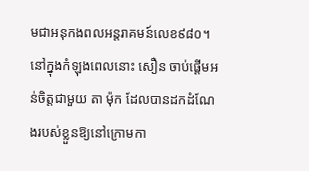មជាអនុកងពលអន្តរាគមន៍លេខ៩៨០។ នៅក្នុងកំឡុងពេលនោះ សឿន ចាប់ផ្ដើមអន់ចិត្តជាមួយ តា ម៉ុក ដែលបានដកដំណែងរបស់ខ្លួនឱ្យនៅក្រោមកា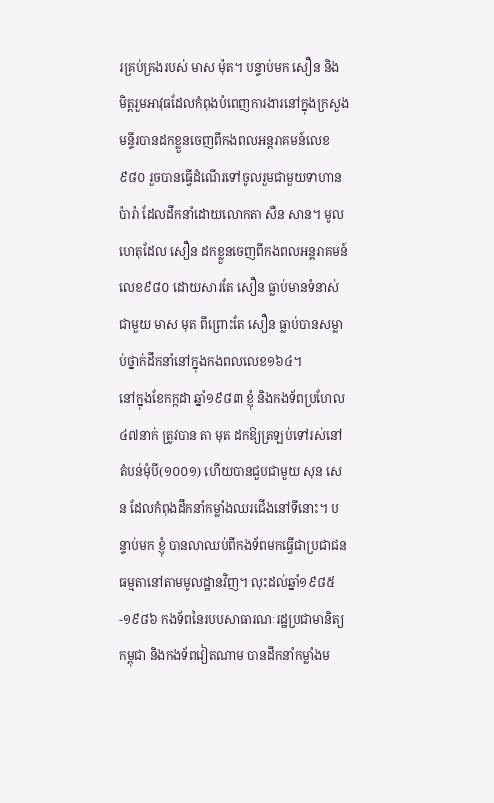រគ្រប់គ្រងរបស់ មាស ម៉ុត។ បន្ទាប់មក សឿន និង មិត្តរួមអាវុធដែលកំពុងបំពេញការងារនៅក្នុងក្រសួងមន្ទីរបានដកខ្លួនចេញពីកងពលអន្តរាគមន៍លេខ៩៨០ រួចបានធ្វើដំណើរទៅចូលរួមជាមួយទាហានប៉ារ៉ា ដែលដឹកនាំដោយលោកតា សឺន សាន។ មូលហេតុដែល សឿន ដកខ្លួនចេញពីកងពលអន្តរាគមន៍លេខ៩៨០ ដោយសារតែ សឿន ធ្លាប់មានទំនាស់ជាមួយ មាស មុត ពីព្រោះតែ សឿន ធ្លាប់បានសម្លាប់ថ្នាក់ដឹកនាំនៅក្នុងកងពលលេខ១៦៤។
នៅក្នុងខែកក្កដា ឆ្នាំ១៩៨៣ ខ្ញុំ និងកងទ័ពប្រហែល៤៧នាក់ ត្រូវបាន តា មុត ដកឱ្យត្រឡប់ទៅរស់នៅតំបន់មុំបី(១០០១) ហើយបានជួបជាមួយ សុន សេន ដែលកំពុងដឹកនាំកម្លាំងឈរជើងនៅទីនោះ។ បន្ទាប់មក ខ្ញុំ បានលាឈប់ពីកងទ័ពមកធ្វើជាប្រជាជនធម្មតានៅតាមមូលដ្ឋានវិញ។ លុះដល់ឆ្នាំ១៩៨៥-១៩៨៦ កងទ័ពនៃរបបសាធារណៈរដ្ឋប្រជាមានិត្យកម្ពុជា និងកងទ័ពវៀតណាម បានដឹកនាំកម្លាំងម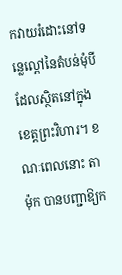កវាយរំដោះនៅទន្លេល្ពៅនៃតំបន់មុំបី ដែលស្ថិតនៅក្នុងខេត្តព្រះវិហារ។ ខណៈពេលនោះ តា ម៉ុក បានបញ្ជាឱ្យក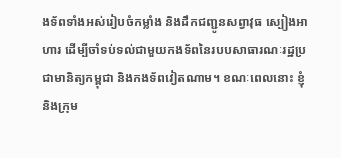ងទ័ពទាំងអស់រៀបចំកម្លាំង និងដឹកជញ្ជូនសព្វាវុធ ស្បៀងអាហារ ដើម្បីចាំទប់ទល់ជាមួយកងទ័ពនៃរបបសាធារណៈរដ្ឋប្រជាមានិត្យកម្ពុជា និងកងទ័ពវៀតណាម។ ខណៈពេលនោះ ខ្ញុំ និងក្រុម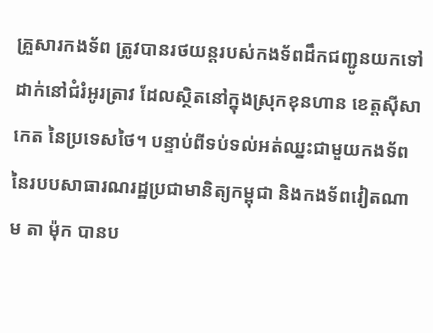គ្រួសារកងទ័ព ត្រូវបានរថយន្តរបស់កងទ័ពដឹកជញ្ជូនយកទៅដាក់នៅជំរំអូរត្រាវ ដែលស្ថិតនៅក្នុងស្រុកខុនហាន ខេត្តស៊ីសាកេត នៃប្រទេសថៃ។ បន្ទាប់ពីទប់ទល់អត់ឈ្នះជាមួយកងទ័ពនៃរបបសាធារណរដ្ឋប្រជាមានិត្យកម្ពុជា និងកងទ័ពវៀតណាម តា ម៉ុក បានប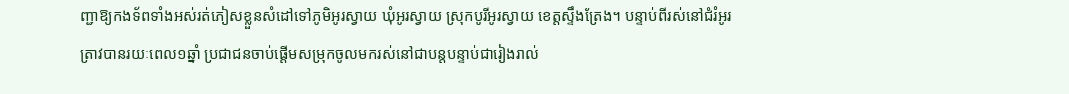ញ្ជាឱ្យកងទ័ពទាំងអស់រត់ភៀសខ្លួនសំដៅទៅភូមិអូរស្វាយ ឃុំអូរស្វាយ ស្រុកបូរីអូរស្វាយ ខេត្តស្ទឹងត្រែង។ បន្ទាប់ពីរស់នៅជំរំអូរត្រាវបានរយៈពេល១ឆ្នាំ ប្រជាជនចាប់ផ្ដើមសម្រុកចូលមករស់នៅជាបន្តបន្ទាប់ជារៀងរាល់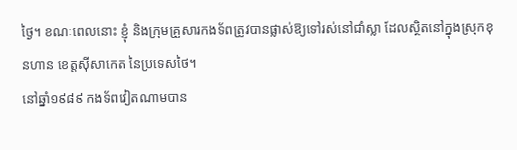ថ្ងៃ។ ខណៈពេលនោះ ខ្ញុំ និងក្រុមគ្រួសារកងទ័ពត្រូវបានផ្លាស់ឱ្យទៅរស់នៅជាំស្លា ដែលស្ថិតនៅក្នុងស្រុកខុនហាន ខេត្តស៊ីសាកេត នៃប្រទេសថៃ។
នៅឆ្នាំ១៩៨៩ កងទ័ពវៀតណាមបាន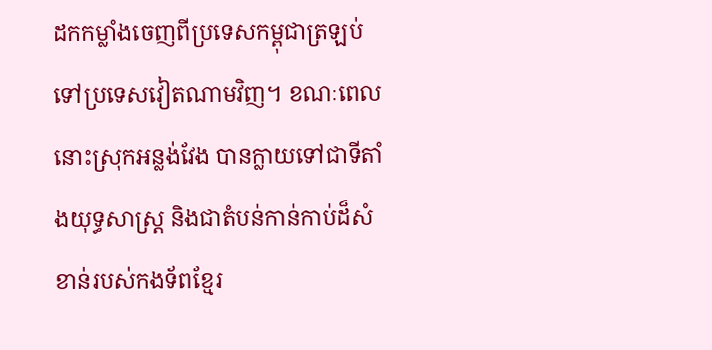ដកកម្លាំងចេញពីប្រទេសកម្ពុជាត្រឡប់ទៅប្រទេសវៀតណាមវិញ។ ខណៈពេលនោះស្រុកអន្លង់វែង បានក្លាយទៅជាទីតាំងយុទ្ធសាស្ត្រ និងជាតំបន់កាន់កាប់ដ៏សំខាន់របស់កងទ័ពខ្មែរ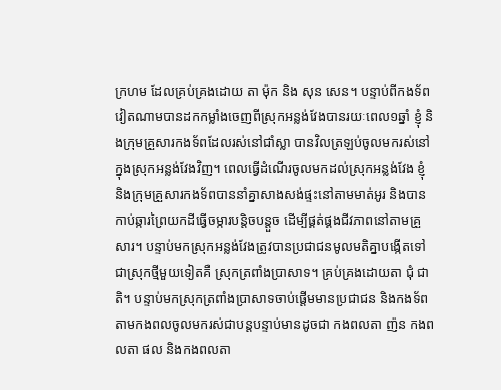ក្រហម ដែលគ្រប់គ្រងដោយ តា ម៉ុក និង សុន សេន។ បន្ទាប់ពីកងទ័ពវៀតណាមបានដកកម្លាំងចេញពីស្រុកអន្លង់វែងបានរយៈពេល១ឆ្នាំ ខ្ញុំ និងក្រុមគ្រួសារកងទ័ពដែលរស់នៅជាំស្លា បានវិលត្រឡប់ចូលមករស់នៅក្នុងស្រុកអន្លង់វែងវិញ។ ពេលធ្វើដំណើរចូលមកដល់ស្រុកអន្លង់វែង ខ្ញុំ និងក្រុមគ្រួសារកងទ័ពបាននាំគ្នាសាងសង់ផ្ទះនៅតាមមាត់អូរ និងបានកាប់ឆ្ការព្រៃយកដីធ្វើចម្ការបន្តិចបន្តួច ដើម្បីផ្គត់ផ្គងជីវភាពនៅតាមគ្រួសារ។ បន្ទាប់មកស្រុកអន្លង់វែងត្រូវបានប្រជាជនមូលមតិគ្នាបង្កើតទៅជាស្រុកថ្មីមួយទៀតគឺ ស្រុកត្រពាំងប្រាសាទ។ គ្រប់គ្រងដោយតា ជុំ ជាតិ។ បន្ទាប់មកស្រុកត្រពាំងប្រាសាទចាប់ផ្ដើមមានប្រជាជន និងកងទ័ពតាមកងពលចូលមករស់ជាបន្តបន្ទាប់មានដូចជា កងពលតា ញ៉ន កងពលតា ផល និងកងពលតា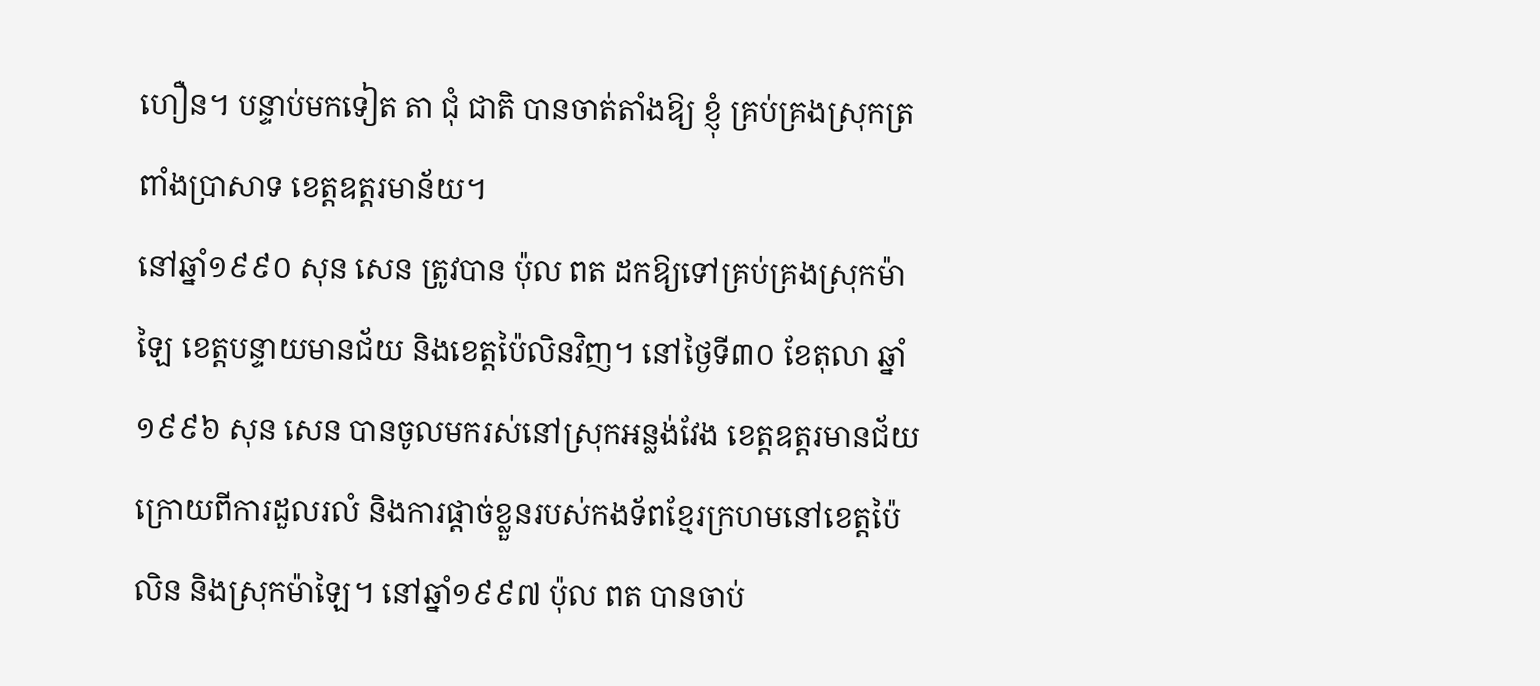ហឿន។ បន្ទាប់មកទៀត តា ជុំ ជាតិ បានចាត់តាំងឱ្យ ខ្ញុំ គ្រប់គ្រងស្រុកត្រពាំងប្រាសាទ ខេត្តឧត្ដរមាន័យ។
នៅឆ្នាំ១៩៩០ សុន សេន ត្រូវបាន ប៉ុល ពត ដកឱ្យទៅគ្រប់គ្រងស្រុកម៉ាឡៃ ខេត្តបន្ទាយមានជ័យ និងខេត្តប៉ៃលិនវិញ។ នៅថ្ងៃទី៣០ ខែតុលា ឆ្នាំ១៩៩៦ សុន សេន បានចូលមករស់នៅស្រុកអន្លង់វែង ខេត្តឧត្ដរមានជ័យ ក្រោយពីការដួលរលំ និងការផ្តាច់ខ្លួនរបស់កងទ័ពខ្មែរក្រហមនៅខេត្តប៉ៃលិន និងស្រុកម៉ាឡៃ។ នៅឆ្នាំ១៩៩៧ ប៉ុល ពត បានចាប់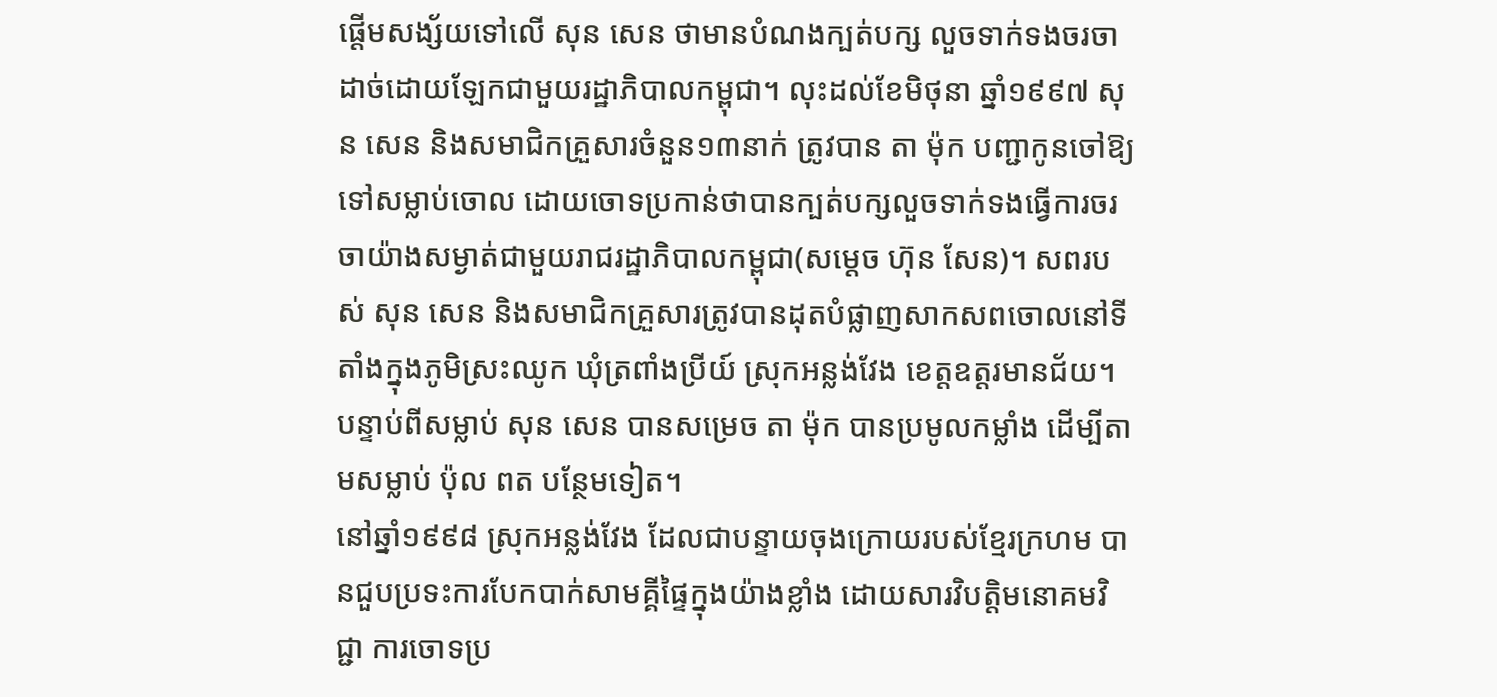ផ្ដើមសង្ស័យទៅលើ សុន សេន ថាមានបំណងក្បត់បក្ស លួចទាក់ទងចរចាដាច់ដោយឡែកជាមួយរដ្ឋាភិបាលកម្ពុជា។ លុះដល់ខែមិថុនា ឆ្នាំ១៩៩៧ សុន សេន និងសមាជិកគ្រួសារចំនួន១៣នាក់ ត្រូវបាន តា ម៉ុក បញ្ជាកូនចៅឱ្យទៅសម្លាប់ចោល ដោយចោទប្រកាន់ថាបានក្បត់បក្សលួចទាក់ទងធ្វើការចរចាយ៉ាងសម្ងាត់ជាមួយរាជរដ្ឋាភិបាលកម្ពុជា(សម្ដេច ហ៊ុន សែន)។ សពរបស់ សុន សេន និងសមាជិកគ្រួសារត្រូវបានដុតបំផ្លាញសាកសពចោលនៅទីតាំងក្នុងភូមិស្រះឈូក ឃុំត្រពាំងប្រីយ៍ ស្រុកអន្លង់វែង ខេត្តឧត្តរមានជ័យ។ បន្ទាប់ពីសម្លាប់ សុន សេន បានសម្រេច តា ម៉ុក បានប្រមូលកម្លាំង ដើម្បីតាមសម្លាប់ ប៉ុល ពត បន្ថែមទៀត។
នៅឆ្នាំ១៩៩៨ ស្រុកអន្លង់វែង ដែលជាបន្ទាយចុងក្រោយរបស់ខ្មែរក្រហម បានជួបប្រទះការបែកបាក់សាមគ្គីផ្ទៃក្នុងយ៉ាងខ្លាំង ដោយសារវិបត្តិមនោគមវិជ្ជា ការចោទប្រ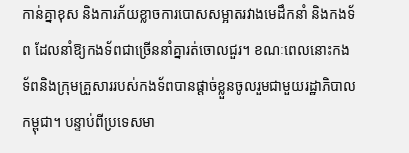កាន់គ្នាខុស និងការភ័យខ្លាចការបោសសម្អាតរវាងមេដឹកនាំ និងកងទ័ព ដែលនាំឱ្យកងទ័ពជាច្រើននាំគ្នារត់ចោលជួរ។ ខណៈពេលនោះកងទ័ពនិងក្រុមគ្រួសាររបស់កងទ័ពបានផ្ដាច់ខ្លួនចូលរួមជាមួយរដ្ឋាភិបាលកម្ពុជា។ បន្ទាប់ពីប្រទេសមា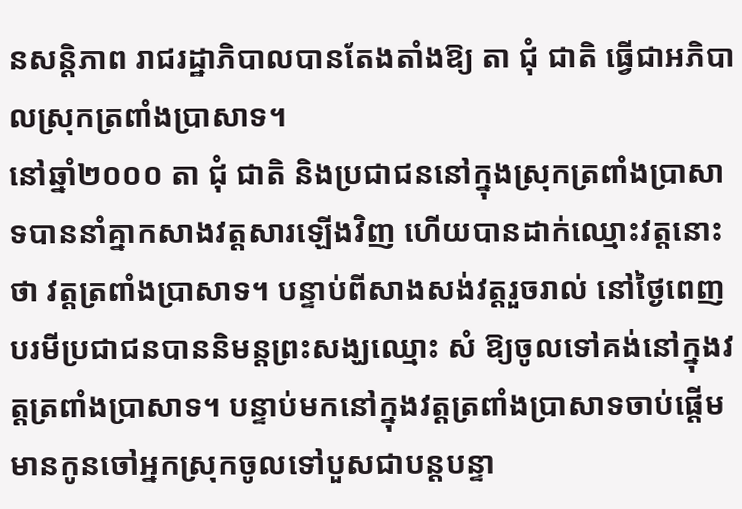នសន្តិភាព រាជរដ្ឋាភិបាលបានតែងតាំងឱ្យ តា ជុំ ជាតិ ធ្វើជាអភិបាលស្រុកត្រពាំងប្រាសាទ។
នៅឆ្នាំ២០០០ តា ជុំ ជាតិ និងប្រជាជននៅក្នុងស្រុកត្រពាំងប្រាសាទបាននាំគ្នាកសាងវត្តសារឡើងវិញ ហើយបានដាក់ឈ្មោះវត្តនោះថា វត្តត្រពាំងប្រាសាទ។ បន្ទាប់ពីសាងសង់វត្តរួចរាល់ នៅថ្ងៃពេញបរមីប្រជាជនបាននិមន្តព្រះសង្ឃឈ្មោះ សំ ឱ្យចូលទៅគង់នៅក្នុងវត្តត្រពាំងប្រាសាទ។ បន្ទាប់មកនៅក្នុងវត្តត្រពាំងប្រាសាទចាប់ផ្ដើមមានកូនចៅអ្នកស្រុកចូលទៅបួសជាបន្តបន្ទា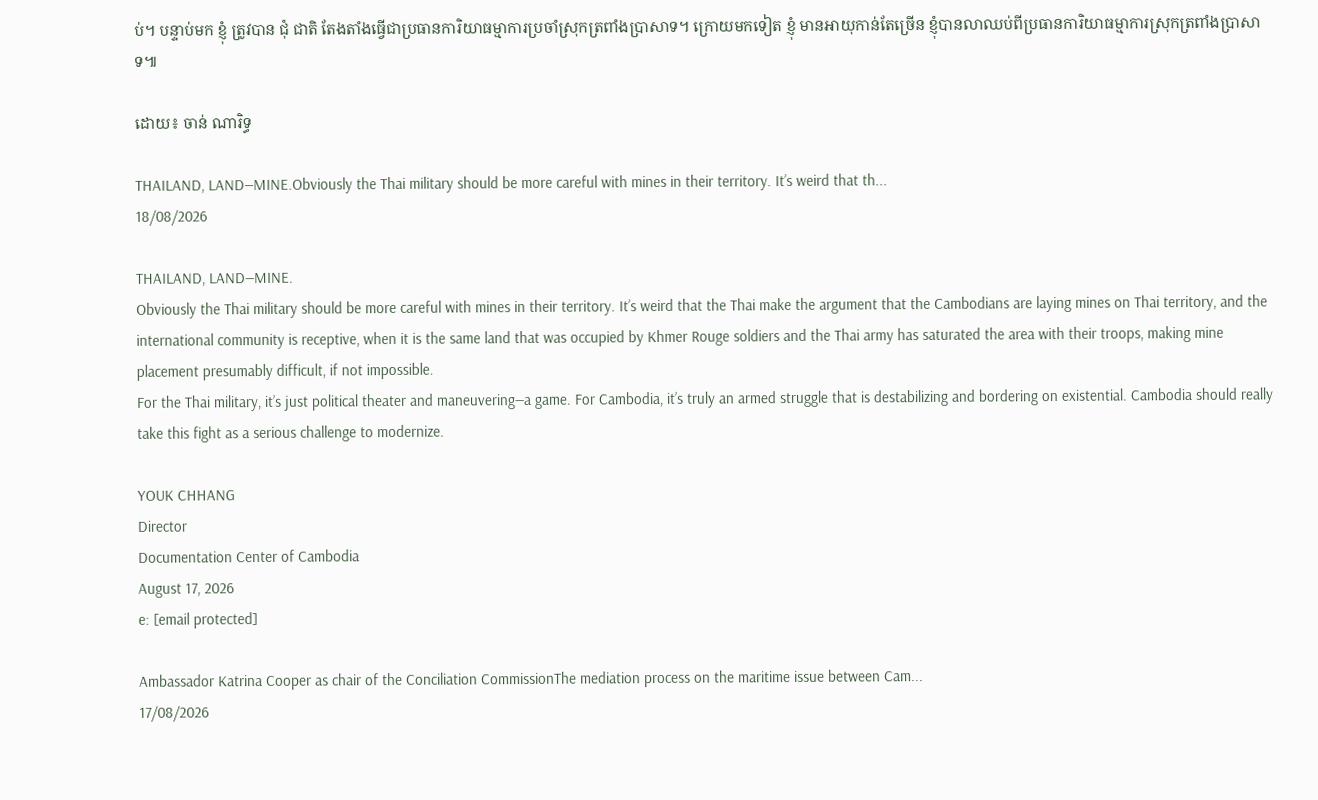ប់។ បន្ទាប់មក ខ្ញុំ ត្រូវបាន ជុំ ជាតិ តែងតាំងធ្វើជាប្រធានការិយាធម្មាការប្រចាំស្រុកត្រពាំងប្រាសាទ។ ក្រោយមកទៀត ខ្ញុំ មានអាយុកាន់តែច្រើន ខ្ញុំបានលាឈប់ពីប្រធានការិយាធម្មាការស្រុកត្រពាំងប្រាសាទ៕

ដោយ៖ ចាន់ ណារិទ្ធ

THAILAND, LAND—MINE.Obviously the Thai military should be more careful with mines in their territory. It’s weird that th...
18/08/2026

THAILAND, LAND—MINE.
Obviously the Thai military should be more careful with mines in their territory. It’s weird that the Thai make the argument that the Cambodians are laying mines on Thai territory, and the international community is receptive, when it is the same land that was occupied by Khmer Rouge soldiers and the Thai army has saturated the area with their troops, making mine placement presumably difficult, if not impossible.
For the Thai military, it’s just political theater and maneuvering—a game. For Cambodia, it’s truly an armed struggle that is destabilizing and bordering on existential. Cambodia should really take this fight as a serious challenge to modernize.

YOUK CHHANG
Director
Documentation Center of Cambodia
August 17, 2026
e: [email protected]

Ambassador Katrina Cooper as chair of the Conciliation CommissionThe mediation process on the maritime issue between Cam...
17/08/2026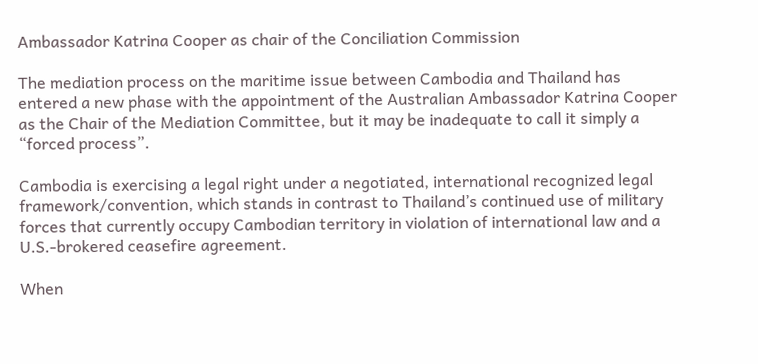Ambassador Katrina Cooper as chair of the Conciliation Commission

The mediation process on the maritime issue between Cambodia and Thailand has entered a new phase with the appointment of the Australian Ambassador Katrina Cooper as the Chair of the Mediation Committee, but it may be inadequate to call it simply a “forced process”.

Cambodia is exercising a legal right under a negotiated, international recognized legal framework/convention, which stands in contrast to Thailand’s continued use of military forces that currently occupy Cambodian territory in violation of international law and a U.S.-brokered ceasefire agreement.

When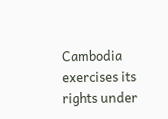Cambodia exercises its rights under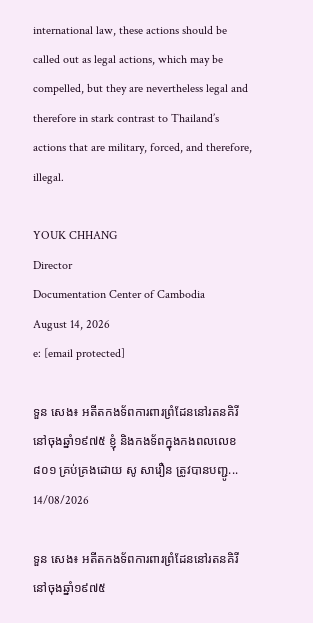international law, these actions should be called out as legal actions, which may be compelled, but they are nevertheless legal and therefore in stark contrast to Thailand’s actions that are military, forced, and therefore, illegal.

YOUK CHHANG
Director
Documentation Center of Cambodia
August 14, 2026
e: [email protected]

ទួន សេង៖ អតីតកងទ័ពការពារព្រំដែននៅរតនគិរីនៅចុងឆ្នាំ១៩៧៥ ខ្ញុំ និងកងទ័ពក្នុងកងពលលេខ៨០១ គ្រប់គ្រងដោយ សូ សារឿន ត្រូវបានបញ្ជូ...
14/08/2026

ទួន សេង៖ អតីតកងទ័ពការពារព្រំដែននៅរតនគិរី
នៅចុងឆ្នាំ១៩៧៥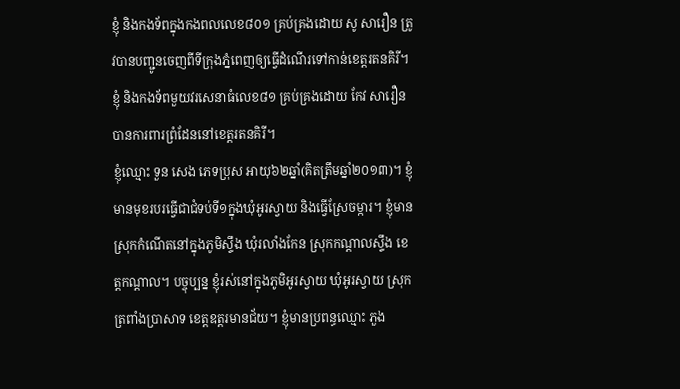ខ្ញុំ និងកងទ័ពក្នុងកងពលលេខ៨០១ គ្រប់គ្រងដោយ សូ សារឿន ត្រូវបានបញ្ជូនចេញពីទីក្រុងភ្នំពេញឲ្យធ្វើដំណើរទៅកាន់ខេត្តរតនគិរី។ ខ្ញុំ និងកងទ័ពមួយវរសេនាធំលេខ៨១ គ្រប់គ្រងដោយ កែវ សារឿន បានការពារព្រំដែននៅខេត្តរតនគិរី។
ខ្ញុំឈ្មោះ ទួន សេង ភេទប្រុស អាយុ៦២ឆ្នាំ(គិតត្រឹមឆ្នាំ២០១៣)។ ខ្ញុំមានមុខរបរធ្វើជាជំទប់ទី១ក្នុងឃុំអូរស្វាយ និងធ្វើស្រែចម្ការ។ ខ្ញុំមានស្រុកកំណើតនៅក្នុងភូមិស្ទឹង ឃុំរលាំងកែន ស្រុកកណ្ដាលស្ទឹង ខេត្តកណ្ដាល។ បច្ចុប្បន្ន ខ្ញុំរស់នៅក្នុងភូមិអូរស្វាយ ឃុំអូរស្វាយ ស្រុកត្រពាំងប្រាសាទ ខេត្តឧត្ដរមានជ័យ។ ខ្ញុំមានប្រពន្ធឈ្មោះ ភួង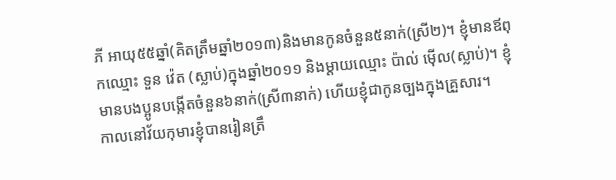ភី អាយុ៥៥ឆ្នាំ(គិតត្រឹមឆ្នាំ២០១៣)និងមានកូនចំនួន៥នាក់(ស្រី២)។ ខ្ញុំមានឪពុកឈ្មោះ ទួន វ៉េត (ស្លាប់)ក្នុងឆ្នាំ២០១១ និងម្ដាយឈ្មោះ ប៉ាល់ ម៉ើល(ស្លាប់)។ ខ្ញុំមានបងប្អូនបង្កើតចំនួន៦នាក់(ស្រី៣នាក់) ហើយខ្ញុំជាកូនច្បងក្នុងគ្រួសារ។
កាលនៅវ័យកុមារខ្ញុំបានរៀនត្រឹ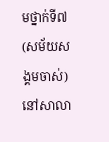មថ្នាក់ទី៧(សម័យសង្គមចាស់)នៅសាលា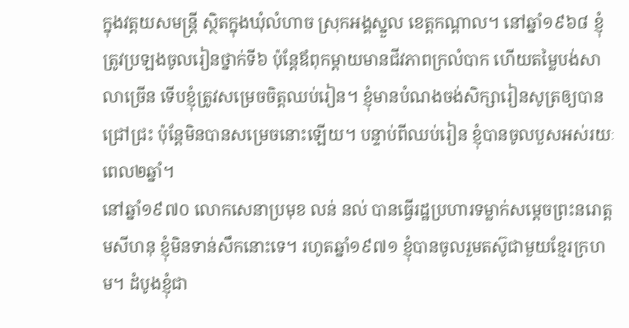ក្នុងវត្តយសមន្រ្តី ស្ថិតក្នុងឃុំលំហាច ស្រុកអង្គស្នួល ខេត្តកណ្ដាល។ នៅឆ្នាំ១៩៦៨ ខ្ញុំត្រូវប្រឡងចូលរៀនថ្នាក់ទី៦ ប៉ុន្តែឪពុកម្ដាយមានជីវភាពក្រលំបាក ហើយតម្លៃបង់សាលាច្រើន ទើបខ្ញុំត្រូវសម្រេចចិត្តឈប់រៀន។ ខ្ញុំមានបំណងចង់សិក្សារៀនសូត្រឲ្យបានជ្រៅជ្រះ ប៉ុន្តែមិនបានសម្រេចនោះឡើយ។ បន្ទាប់ពីឈប់រៀន ខ្ញុំបានចូលបួសអស់រយៈពេល២ឆ្នាំ។
នៅឆ្នាំ១៩៧០ លោកសេនាប្រមុខ លន់ នល់ បានធ្វើរដ្ឋប្រហារទម្លាក់សម្ដេចព្រះនរោត្ដមសីហនុ ខ្ញុំមិនទាន់សឹកនោះទេ។ រហូតឆ្នាំ១៩៧១ ខ្ញុំបានចូលរួមតស៊ូជាមួយខ្មែរក្រហម។ ដំបូងខ្ញុំជា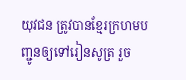យុវជន ត្រូវបានខ្មែរក្រហមបញ្ជូនឲ្យទៅរៀនសូត្រ រួច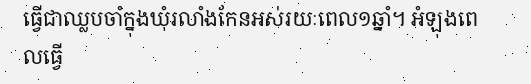ធ្វើជាឈ្លបចាំក្នុងឃុំរលាំងកែនអស់រយៈពេល១ឆ្នាំ។ អំឡុងពេលធ្វើ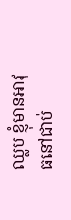ឈ្លប ខ្ញុំមានអាវុធនៅជាប់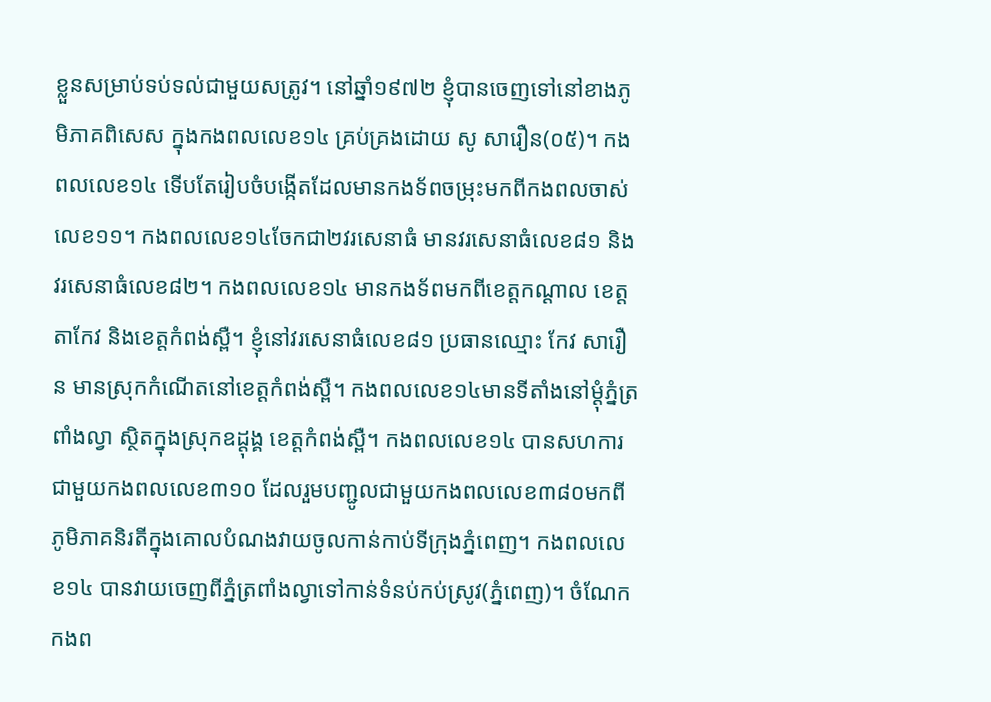ខ្លួនសម្រាប់ទប់ទល់ជាមួយសត្រូវ។ នៅឆ្នាំ១៩៧២ ខ្ញុំបានចេញទៅនៅខាងភូមិភាគពិសេស ក្នុងកងពលលេខ១៤ គ្រប់គ្រងដោយ សូ សារឿន(០៥)។ កងពលលេខ១៤ ទើបតែរៀបចំបង្កើតដែលមានកងទ័ពចម្រុះមកពីកងពលចាស់លេខ១១។ កងពលលេខ១៤ចែកជា២វរសេនាធំ មានវរសេនាធំលេខ៨១ និងវរសេនាធំលេខ៨២។ កងពលលេខ១៤ មានកងទ័ពមកពីខេត្តកណ្ដាល ខេត្តតាកែវ និងខេត្តកំពង់ស្ពឺ។ ខ្ញុំនៅវរសេនាធំលេខ៨១ ប្រធានឈ្មោះ កែវ សារឿន មានស្រុកកំណើតនៅខេត្តកំពង់ស្ពឺ។ កងពលលេខ១៤មានទីតាំងនៅម្ដុំភ្នំត្រពាំងល្វា ស្ថិតក្នុងស្រុកឧដ្ដុង្គ ខេត្តកំពង់ស្ពឺ។ កងពលលេខ១៤ បានសហការជាមួយកងពលលេខ៣១០ ដែលរួមបញ្ជូលជាមួយកងពលលេខ៣៨០មកពីភូមិភាគនិរតីក្នុងគោលបំណងវាយចូលកាន់កាប់ទីក្រុងភ្នំពេញ។ កងពលលេខ១៤ បានវាយចេញពីភ្នំត្រពាំងល្វាទៅកាន់ទំនប់កប់ស្រូវ(ភ្នំពេញ)។ ចំណែកកងព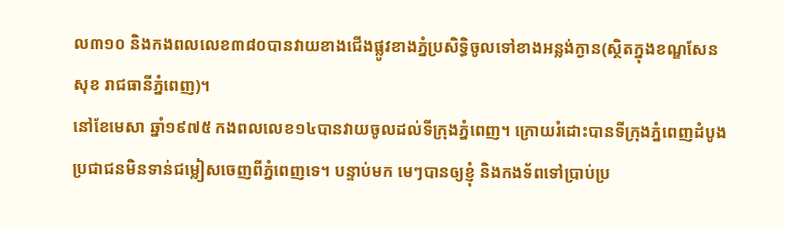ល៣១០ និងកងពលលេខ៣៨០បានវាយខាងជើងផ្លូវខាងភ្នំប្រសិទ្ធិចូលទៅខាងអន្លង់ក្ងាន(ស្ថិតក្នុងខណ្ឌសែនសុខ រាជធានីភ្នំពេញ)។
នៅខែមេសា ឆ្នាំ១៩៧៥ កងពលលេខ១៤បានវាយចូលដល់ទីក្រុងភ្នំពេញ។ ក្រោយរំដោះបានទីក្រុងភ្នំពេញដំបូង ប្រជាជនមិនទាន់ជម្លៀសចេញពីភ្នំពេញទេ។ បន្ទាប់មក មេៗបានឲ្យខ្ញុំ និងកងទ័ពទៅប្រាប់ប្រ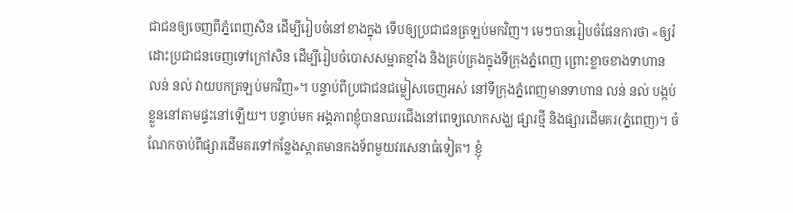ជាជនឲ្យចេញពីភ្នំពេញសិន ដើម្បីរៀបចំនៅខាងក្នុង ទើបឲ្យប្រជាជនត្រឡប់មកវិញ។ មេៗបានរៀបចំផែនការថា «ឲ្យរំដោះប្រជាជនចេញទៅក្រៅសិន ដើម្បីរៀបចំបោសសម្អាតខ្មាំង និងគ្រប់គ្រងក្នុងទីក្រុងភ្នំពេញ ព្រោះខ្លាចខាងទាហាន លន់ នល់ វាយបកត្រឡប់មកវិញ»។ បន្ទាប់ពីប្រជាជនជម្លៀសចេញអស់ នៅទីក្រុងភ្នំពេញមានទាហាន លន់ នល់ បង្កប់ខ្លួននៅតាមផ្ទះនៅឡើយ។ បន្ទាប់មក អង្គភាពខ្ញុំបានឈរជើងនៅពេទ្យលោកសង្ឃ ផ្សារថ្មី និងផ្សារដើមគរ(ភ្នំពេញ)។ ចំណែកចាប់ពីផ្សារដើមគរទៅកន្លែងស្តាតមានកងទ័ពមួយវរសេនាធំទៀត។ ខ្ញុំ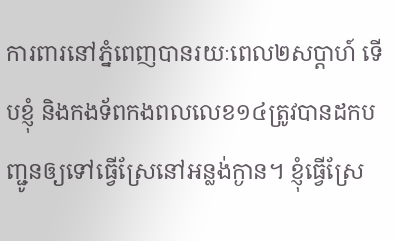ការពារនៅភ្នំពេញបានរយៈពេល២សប្ដាហ៍ ទើបខ្ញុំ និងកងទ័ពកងពលលេខ១៤ត្រូវបានដកបញ្ជូនឲ្យទៅធ្វើស្រែនៅអន្លង់ក្ងាន។ ខ្ញុំធ្វើស្រែ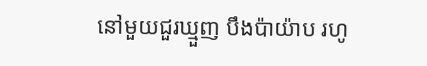នៅមួយជួរឃ្មួញ បឹងប៉ាយ៉ាប រហូ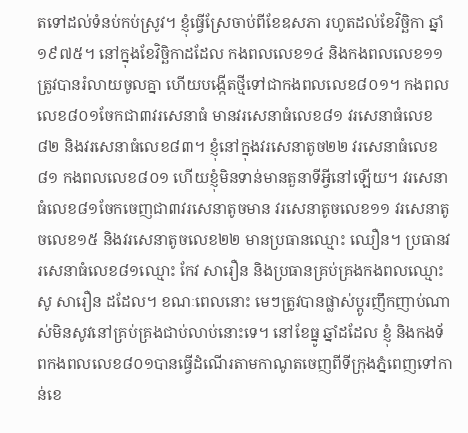តទៅដល់ទំនប់កប់ស្រូវ។ ខ្ញុំធ្វើស្រែចាប់ពីខែឧសភា រហូតដល់ខែវិច្ឆិកា ឆ្នាំ១៩៧៥។ នៅក្នុងខែវិច្ឆិកាដដែល កងពលលេខ១៤ និងកងពលលេខ១១ត្រូវបានរំលាយចូលគ្នា ហើយបង្កើតថ្មីទៅជាកងពលលេខ៨០១។ កងពលលេខ៨០១ចែកជា៣វរសេនាធំ មានវរសេនាធំលេខ៨១ វរសេនាធំលេខ៨២ និងវរសេនាធំលេខ៨៣។ ខ្ញុំនៅក្នុងវរសេនាតូច២២ វរសេនាធំលេខ៨១ កងពលលេខ៨០១ ហើយខ្ញុំមិនទាន់មានតួនាទីអ្វីនៅឡើយ។ វរសេនាធំលេខ៨១ចែកចេញជា៣វរសេនាតូចមាន វរសេនាតូចលេខ១១ វរសេនាតូចលេខ១៥ និងវរសេនាតូចលេខ២២ មានប្រធានឈ្មោះ ឈឿន។ ប្រធានវរសេនាធំលេខ៨១ឈ្មោះ កែវ សារឿន និងប្រធានគ្រប់គ្រងកងពលឈ្មោះ សូ សារឿន ដដែល។ ខណៈពេលនោះ មេៗត្រូវបានផ្លាស់ប្ដូរញឹកញាប់ណាស់មិនសូវនៅគ្រប់គ្រងជាប់លាប់នោះទេ។ នៅខែធ្នូ ឆ្នាំដដែល ខ្ញុំ និងកងទ័ពកងពលលេខ៨០១បានធ្វើដំណើរតាមកាណូតចេញពីទីក្រុងភ្នំពេញទៅកាន់ខេ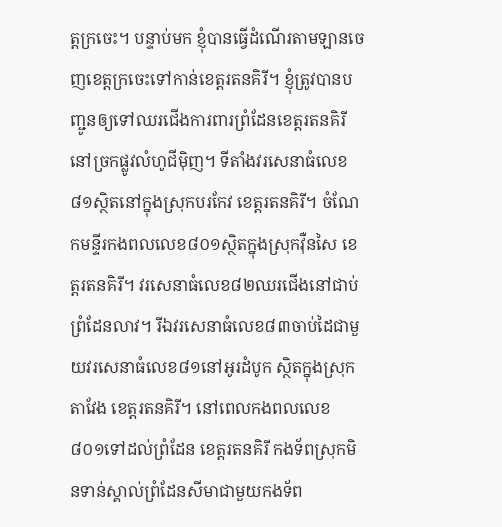ត្តក្រចេះ។ បន្ទាប់មក ខ្ញុំបានធ្វើដំណើរតាមឡានចេញខេត្តក្រចេះទៅកាន់ខេត្តរតនគិរី។ ខ្ញុំត្រូវបានបញ្ជូនឲ្យទៅឈរជើងការពារព្រំដែនខេត្តរតនគិរីនៅច្រកផ្លូវលំហូជីម៉ិញ។ ទីតាំងវរសេនាធំលេខ៨១ស្ថិតនៅក្នុងស្រុកបរកែវ ខេត្តរតនគិរី។ ចំណែកមន្ទីរកងពលលេខ៨០១ស្ថិតក្នុងស្រុកវ៉ឺនសៃ ខេត្តរតនគិរី។ វរសេនាធំលេខ៨២ឈរជើងនៅជាប់ព្រំដែនលាវ។ រីឯវរសេនាធំលេខ៨៣ចាប់ដៃជាមួយវរសេនាធំលេខ៨១នៅអូរដំបូក ស្ថិតក្នុងស្រុកតាវែង ខេត្តរតនគិរី។ នៅពេលកងពលលេខ៨០១ទៅដល់ព្រំដែន ខេត្តរតនគិរី កងទ័ពស្រុកមិនទាន់ស្គាល់ព្រំដែនសីមាជាមួយកងទ័ព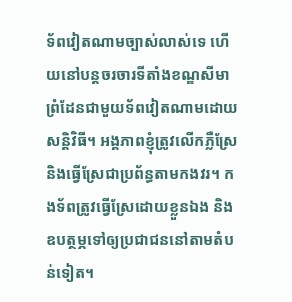ទ័ពវៀតណាមច្បាស់លាស់ទេ ហើយនៅបន្តចរចារទីតាំងខណ្ឌសីមាព្រំដែនជាមួយទ័ពវៀតណាមដោយសន្តិវិធី។ អង្គភាពខ្ញុំត្រូវលើកភ្លឺស្រែ និងធ្វើស្រែជាប្រព័ន្ធតាមកងវរ។ កងទ័ពត្រូវធ្វើស្រែដោយខ្លួនឯង និងឧបត្ថម្ភទៅឲ្យប្រជាជននៅតាមតំបន់ទៀត។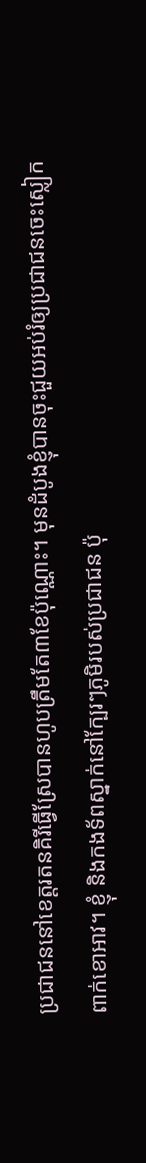ប្រជាជននៅខេត្តរតនគិរីធ្វើស្រែបានហូបត្រឹមតែ៣ខែប៉ុណ្ណោះ។ មុនដំបូងខ្ញុំបានចុះជួយអប់រំឲ្យប្រជាជនចេះស្លៀកពាក់ខោអាវ។ ខ្ញុំ និងកងទ័ពស្នាក់នៅក្បែរៗភូមិរបស់ប្រជាជន ប៉ុ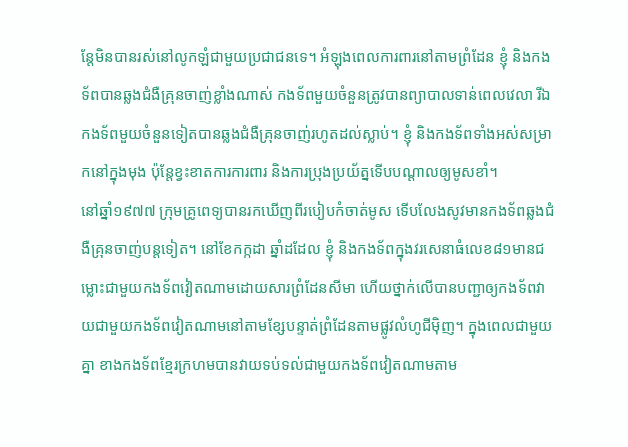ន្តែមិនបានរស់នៅលូកឡំជាមួយប្រជាជនទេ។ អំឡុងពេលការពារនៅតាមព្រំដែន ខ្ញុំ និងកងទ័ពបានឆ្លងជំងឺគ្រុនចាញ់ខ្លាំងណាស់ កងទ័ពមួយចំនួនត្រូវបានព្យាបាលទាន់ពេលវេលា រីឯកងទ័ពមួយចំនួនទៀតបានឆ្លងជំងឺគ្រុនចាញ់រហូតដល់ស្លាប់។ ខ្ញុំ និងកងទ័ពទាំងអស់សម្រាកនៅក្នុងមុង ប៉ុន្តែខ្វះខាតការការពារ និងការប្រុងប្រយ័ត្នទើបបណ្ដាលឲ្យមូសខាំ។
នៅឆ្នាំ១៩៧៧ ក្រុមគ្រូពេទ្យបានរកឃើញពីរបៀបកំចាត់មូស ទើបលែងសូវមានកងទ័ពឆ្លងជំងឺគ្រុនចាញ់បន្តទៀត។ នៅខែកក្កដា ឆ្នាំដដែល ខ្ញុំ និងកងទ័ពក្នុងវរសេនាធំលេខ៨១មានជម្លោះជាមួយកងទ័ពវៀតណាមដោយសារព្រំដែនសីមា ហើយថ្នាក់លើបានបញ្ជាឲ្យកងទ័ពវាយជាមួយកងទ័ពវៀតណាមនៅតាមខ្សែបន្ទាត់ព្រំដែនតាមផ្លូវលំហូជីម៉ិញ។ ក្នុងពេលជាមួយគ្នា ខាងកងទ័ពខ្មែរក្រហមបានវាយទប់ទល់ជាមួយកងទ័ពវៀតណាមតាម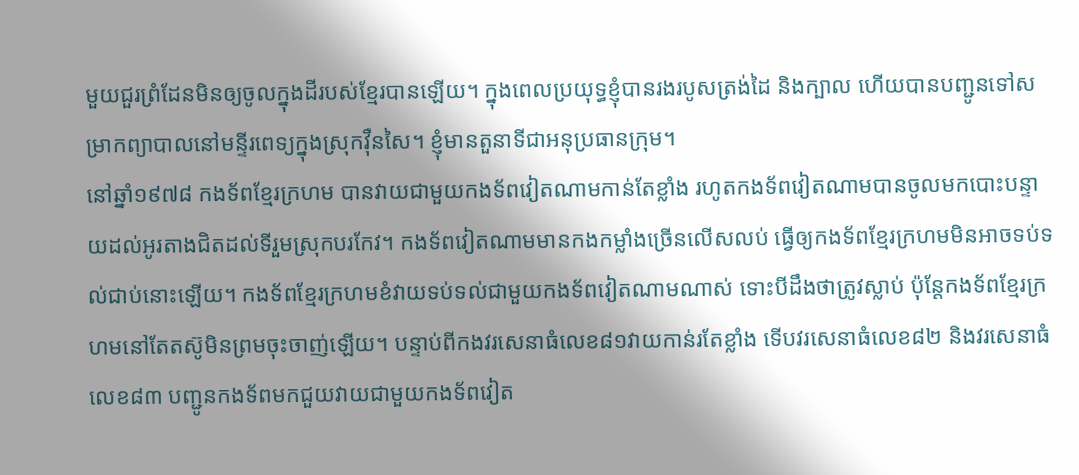មួយជួរព្រំដែនមិនឲ្យចូលក្នុងដីរបស់ខ្មែរបានឡើយ។ ក្នុងពេលប្រយុទ្ធខ្ញុំបានរងរបូសត្រង់ដៃ និងក្បាល ហើយបានបញ្ជូនទៅសម្រាកព្យាបាលនៅមន្ទីរពេទ្យក្នុងស្រុកវ៉ឺនសៃ។ ខ្ញុំមានតួនាទីជាអនុប្រធានក្រុម។
នៅឆ្នាំ១៩៧៨ កងទ័ពខ្មែរក្រហម បានវាយជាមួយកងទ័ពវៀតណាមកាន់តែខ្លាំង រហូតកងទ័ពវៀតណាមបានចូលមកបោះបន្ទាយដល់អូរតាងជិតដល់ទីរួមស្រុកបរកែវ។ កងទ័ពវៀតណាមមានកងកម្លាំងច្រើនលើសលប់ ធ្វើឲ្យកងទ័ពខ្មែរក្រហមមិនអាចទប់ទល់ជាប់នោះឡើយ។ កងទ័ពខ្មែរក្រហមខំវាយទប់ទល់ជាមួយកងទ័ពវៀតណាមណាស់ ទោះបីដឹងថាត្រូវស្លាប់ ប៉ុន្តែកងទ័ពខ្មែរក្រហមនៅតែតស៊ូមិនព្រមចុះចាញ់ឡើយ។ បន្ទាប់ពីកងវរសេនាធំលេខ៨១វាយកាន់រតែខ្លាំង ទើបវរសេនាធំលេខ៨២ និងវរសេនាធំលេខ៨៣ បញ្ជូនកងទ័ពមកជួយវាយជាមួយកងទ័ពវៀត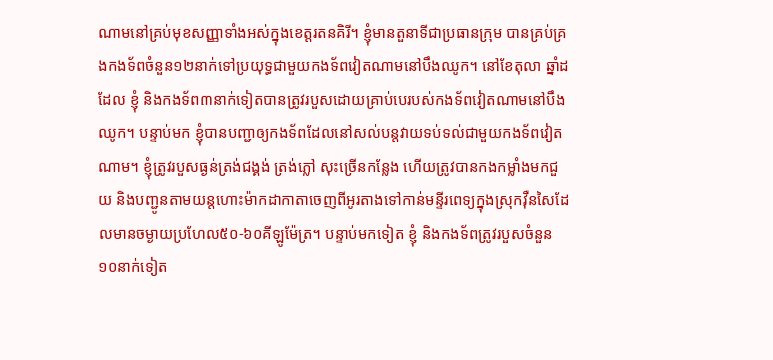ណាមនៅគ្រប់មុខសញ្ញាទាំងអស់ក្នុងខេត្តរតនគិរី។ ខ្ញុំមានតួនាទីជាប្រធានក្រុម បានគ្រប់គ្រងកងទ័ពចំនួន១២នាក់ទៅប្រយុទ្ធជាមួយកងទ័ពវៀតណាមនៅបឹងឈូក។ នៅខែតុលា ឆ្នាំដដែល ខ្ញុំ និងកងទ័ព៣នាក់ទៀតបានត្រូវរបួសដោយគ្រាប់បេរបស់កងទ័ពវៀតណាមនៅបឹងឈូក។ បន្ទាប់មក ខ្ញុំបានបញ្ជាឲ្យកងទ័ពដែលនៅសល់បន្តវាយទប់ទល់ជាមួយកងទ័ពវៀតណាម។ ខ្ញុំត្រូវរបួសធ្ងន់ត្រង់ជង្គង់ ត្រង់ភ្លៅ សុះច្រើនកន្លែង ហើយត្រូវបានកងកម្លាំងមកជួយ និងបញ្ជូនតាមយន្តហោះម៉ាកដាកាតាចេញពីអូរតាងទៅកាន់មន្ទីរពេទ្យក្នុងស្រុកវ៉ឺនសៃដែលមានចម្ងាយប្រហែល៥០-៦០គីឡូម៉ែត្រ។ បន្ទាប់មកទៀត ខ្ញុំ និងកងទ័ពត្រូវរបួសចំនួន១០នាក់ទៀត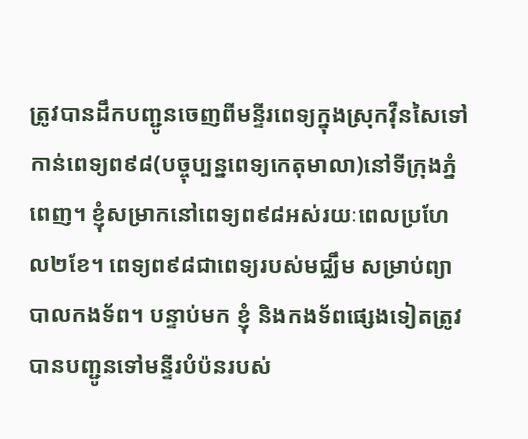ត្រូវបានដឹកបញ្ជូនចេញពីមន្ទីរពេទ្យក្នុងស្រុកវ៉ឺនសៃទៅកាន់ពេទ្យព៩៨(បច្ចុប្បន្នពេទ្យកេតុមាលា)នៅទីក្រុងភ្នំពេញ។ ខ្ញុំសម្រាកនៅពេទ្យព៩៨អស់រយៈពេលប្រហែល២ខែ។ ពេទ្យព៩៨ជាពេទ្យរបស់មជ្ឈឹម សម្រាប់ព្យាបាលកងទ័ព។ បន្ទាប់មក ខ្ញុំ និងកងទ័ពផ្សេងទៀតត្រូវបានបញ្ជូនទៅមន្ទីរបំប៉នរបស់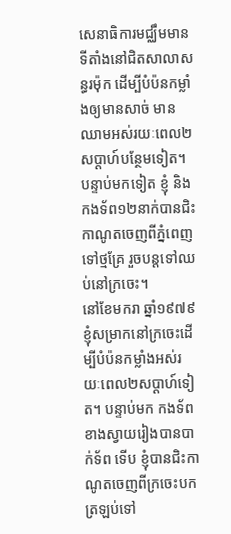សេនាធិការមជ្ឈឹមមានទីតាំងនៅជិតសាលាសន្ធរម៉ុក ដើម្បីបំប៉នកម្លាំងឲ្យមានសាច់ មានឈាមអស់រយៈពេល២សប្ដាហ៍បន្ថែមទៀត។ បន្ទាប់មកទៀត ខ្ញុំ និងកងទ័ព១២នាក់បានជិះកាណូតចេញពីភ្នំពេញទៅថ្មគ្រែ រួចបន្តទៅឈប់នៅក្រចេះ។
នៅខែមករា ឆ្នាំ១៩៧៩ ខ្ញុំសម្រាកនៅក្រចេះដើម្បីបំប៉នកម្លាំងអស់រយៈពេល២សប្ដាហ៍ទៀត។ បន្ទាប់មក កងទ័ពខាងស្វាយរៀងបានបាក់ទ័ព ទើប ខ្ញុំបានជិះកាណូតចេញពីក្រចេះបកត្រឡប់ទៅ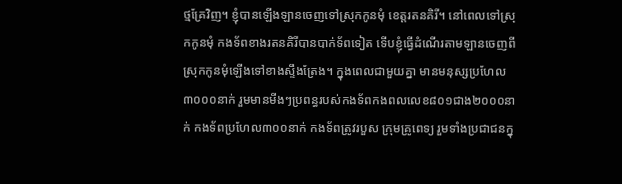ថ្មគ្រែវិញ។ ខ្ញុំបានឡើងឡានចេញទៅស្រុកកូនមុំ ខេត្តរតនគិរី។ នៅពេលទៅស្រុកកូនមុំ កងទ័ពខាងរតនគិរីបានបាក់ទ័ពទៀត ទើបខ្ញុំធ្វើដំណើរតាមឡានចេញពីស្រុកកូនមុំឡើងទៅខាងស្ទឹងត្រែង។ ក្នុងពេលជាមួយគ្នា មានមនុស្សប្រហែល៣០០០នាក់ រួមមានមីងៗប្រពន្ធរបស់កងទ័ពកងពលលេខ៨០១ជាង២០០០នាក់ កងទ័ពប្រហែល៣០០នាក់ កងទ័ពត្រូវរបួស ក្រុមគ្រូពេទ្យ រួមទាំងប្រជាជនក្នុ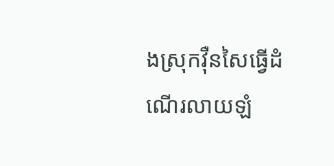ងស្រុកវ៉ឺនសៃធ្វើដំណើរលាយឡំ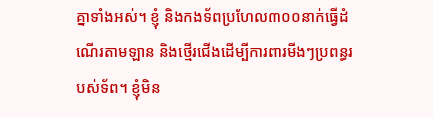គ្នាទាំងអស់។ ខ្ញុំ និងកងទ័ពប្រហែល៣០០នាក់ធ្វើដំណើរតាមឡាន និងថ្មើរជើងដើម្បីការពារមីងៗប្រពន្ធរបស់ទ័ព។ ខ្ញុំមិន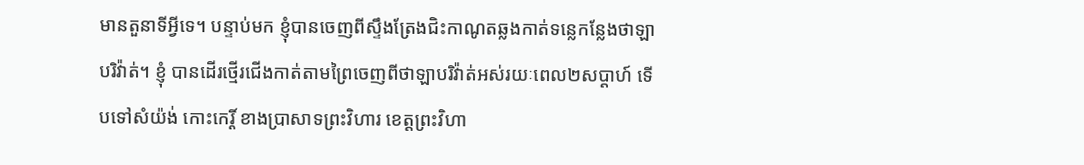មានតួនាទីអ្វីទេ។ បន្ទាប់មក ខ្ញុំបានចេញពីស្ទឹងត្រែងជិះកាណូតឆ្លងកាត់ទន្លេកន្លែងថាឡាបរិវ៉ាត់។ ខ្ញុំ បានដើរថ្មើរជើងកាត់តាមព្រៃចេញពីថាឡាបរិវ៉ាត់អស់រយៈពេល២សប្ដាហ៍ ទើបទៅសំយ៉ង់ កោះកេរ្តិ៍ ខាងប្រាសាទព្រះវិហារ ខេត្តព្រះវិហា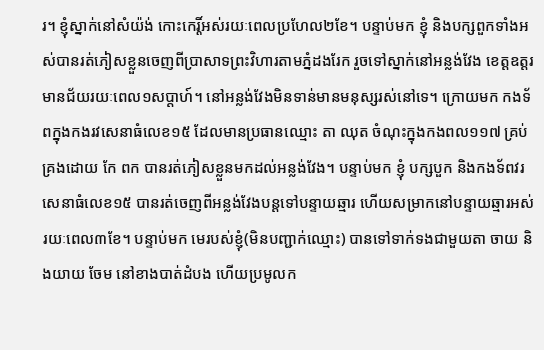រ។ ខ្ញុំស្នាក់នៅសំយ៉ង់ កោះកេរ្តិ៍អស់រយៈពេលប្រហែល២ខែ។ បន្ទាប់មក ខ្ញុំ និងបក្សពួកទាំងអស់បានរត់ភៀសខ្លួនចេញពីប្រាសាទព្រះវិហារតាមភ្នំដងរែក រួចទៅស្នាក់នៅអន្លង់វែង ខេត្តឧត្ដរមានជ័យរយៈពេល១សប្ដាហ៍។ នៅអន្លង់វែងមិនទាន់មានមនុស្សរស់នៅទេ។ ក្រោយមក កងទ័ពក្នុងកងរវសេនាធំលេខ១៥ ដែលមានប្រធានឈ្មោះ តា ឈុត ចំណុះក្នុងកងពល១១៧ គ្រប់គ្រងដោយ កែ ពក បានរត់ភៀសខ្លួនមកដល់អន្លង់វែង។ បន្ទាប់មក ខ្ញុំ បក្សបួក និងកងទ័ពវរសេនាធំលេខ១៥ បានរត់ចេញពីអន្លង់វែងបន្តទៅបន្ទាយឆ្មារ ហើយសម្រាកនៅបន្ទាយឆ្មារអស់រយៈពេល៣ខែ។ បន្ទាប់មក មេរបស់ខ្ញុំ(មិនបញ្ជាក់ឈ្មោះ) បានទៅទាក់ទងជាមួយតា ចាយ និងយាយ ចែម នៅខាងបាត់ដំបង ហើយប្រមូលក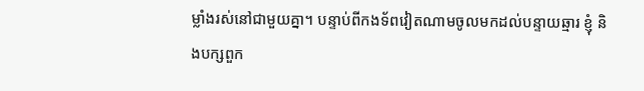ម្លាំងរស់នៅជាមួយគ្នា។ បន្ទាប់ពីកងទ័ពវៀតណាមចូលមកដល់បន្ទាយឆ្មារ ខ្ញុំ និងបក្សពួក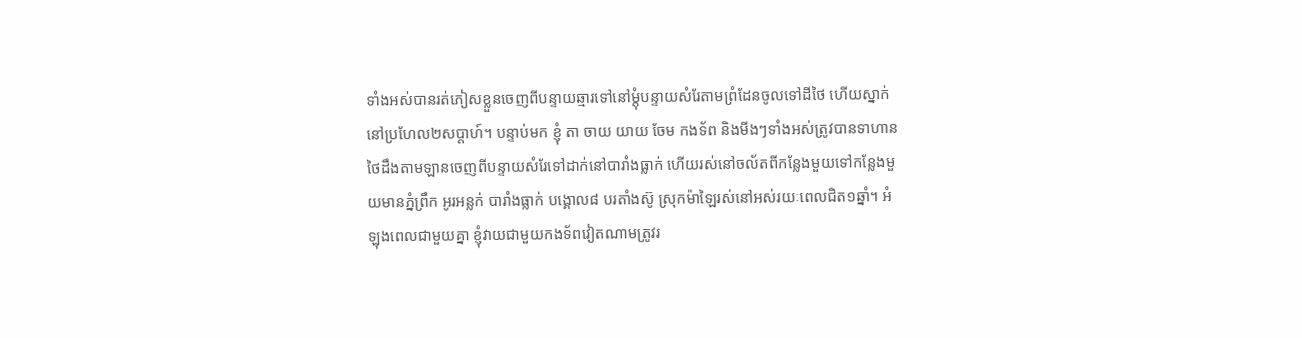ទាំងអស់បានរត់ភៀសខ្លួនចេញពីបន្ទាយឆ្មារទៅនៅម្ដុំបន្ទាយសំរែតាមព្រំដែនចូលទៅដីថៃ ហើយស្នាក់នៅប្រហែល២សប្ដាហ៍។ បន្ទាប់មក ខ្ញុំ តា ចាយ យាយ ចែម កងទ័ព និងមីងៗទាំងអស់ត្រូវបានទាហានថៃដឹងតាមឡានចេញពីបន្ទាយសំរែទៅដាក់នៅបារាំងធ្លាក់ ហើយរស់នៅចល័តពីកន្លែងមួយទៅកន្លែងមួយមានភ្នំព្រឹក អូរអន្លក់ បារាំងធ្លាក់ បង្គោល៨ បរតាំងស៊ូ ស្រុកម៉ាឡៃរស់នៅអស់រយៈពេលជិត១ឆ្នាំ។ អំឡុងពេលជាមួយគ្នា ខ្ញុំវាយជាមួយកងទ័ពវៀតណាមត្រូវរ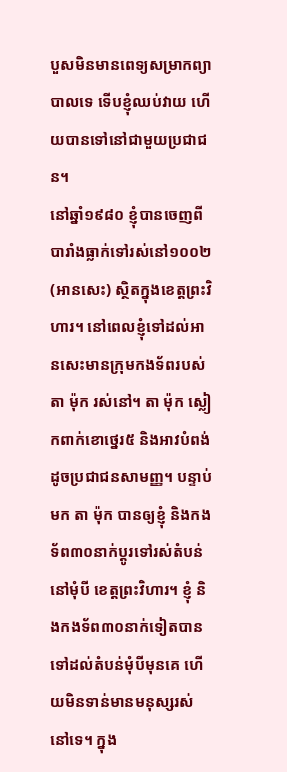បួសមិនមានពេទ្យសម្រាកព្យាបាលទេ ទើបខ្ញុំឈប់វាយ ហើយបានទៅនៅជាមួយប្រជាជន។
នៅឆ្នាំ១៩៨០ ខ្ញុំបានចេញពីបារាំងធ្លាក់ទៅរស់នៅ១០០២(អានសេះ) ស្ថិតក្នុងខេត្តព្រះវិហារ។ នៅពេលខ្ញុំទៅដល់អានសេះមានក្រុមកងទ័ពរបស់តា ម៉ុក រស់នៅ។ តា ម៉ុក ស្លៀកពាក់ខោថ្នេរ៥ និងអាវបំពង់ដូចប្រជាជនសាមញ្ញ។ បន្ទាប់មក តា ម៉ុក បានឲ្យខ្ញុំ និងកងទ័ព៣០នាក់ប្ដូរទៅរស់តំបន់នៅមុំបី ខេត្តព្រះវិហារ។ ខ្ញុំ និងកងទ័ព៣០នាក់ទៀតបានទៅដល់តំបន់មុំបីមុនគេ ហើយមិនទាន់មានមនុស្សរស់នៅទេ។ ក្នុង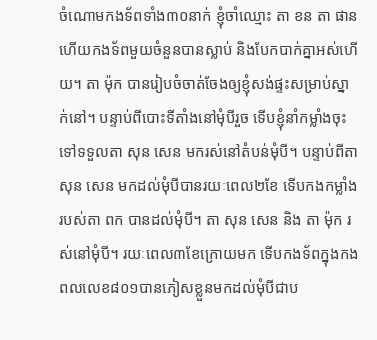ចំណោមកងទ័ពទាំង៣០នាក់ ខ្ញុំចាំឈ្មោះ តា ខន តា ផាន ហើយកងទ័ពមួយចំនួនបានស្លាប់ និងបែកបាក់គ្នាអស់ហើយ។ តា ម៉ុក បានរៀបចំចាត់ចែងឲ្យខ្ញុំសង់ផ្ទះសម្រាប់ស្នាក់នៅ។ បន្ទាប់ពីបោះទីតាំងនៅមុំបីរួច ទើបខ្ញុំនាំកម្លាំងចុះទៅទទួលតា សុន សេន មករស់នៅតំបន់មុំបី។ បន្ទាប់ពីតា សុន សេន មកដល់មុំបីបានរយៈពេល២ខែ ទើបកងកម្លាំងរបស់តា ពក បានដល់មុំបី។ តា សុន សេន និង តា ម៉ុក រស់នៅមុំបី។ រយៈពេល៣ខែក្រោយមក ទើបកងទ័ពក្នុងកងពលលេខ៨០១បានភៀសខ្លួនមកដល់មុំបីជាប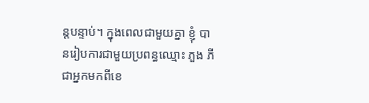ន្តបន្ទាប់។ ក្នុងពេលជាមួយគ្នា ខ្ញុំ បានរៀបការជាមួយប្រពន្ធឈ្មោះ ភួង ភី ជាអ្នកមកពីខេ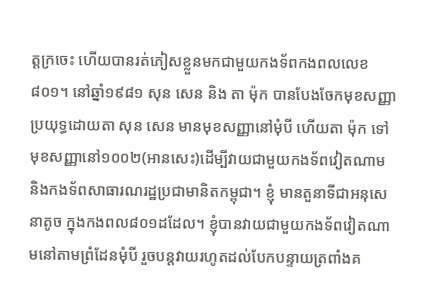ត្តក្រចេះ ហើយបានរត់ភៀសខ្លួនមកជាមួយកងទ័ពកងពលលេខ៨០១។ នៅឆ្នាំ១៩៨១ សុន សេន និង តា ម៉ុក បានបែងចែកមុខសញ្ញាប្រយុទ្ធដោយតា សុន សេន មានមុខសញ្ញានៅមុំបី ហើយតា ម៉ុក ទៅមុខសញ្ញានៅ១០០២(អានសេះ)ដើម្បីវាយជាមួយកងទ័ពវៀតណាម និងកងទ័ពសាធារណរដ្ឋប្រជាមានិតកម្ពុជា។ ខ្ញុំ មានតួនាទីជាអនុសេនាតូច ក្នុងកងពល៨០១ដដែល។ ខ្ញុំបានវាយជាមួយកងទ័ពវៀតណាមនៅតាមព្រំដែនមុំបី រួចបន្តវាយរហូតដល់បែកបន្ទាយត្រពាំងគ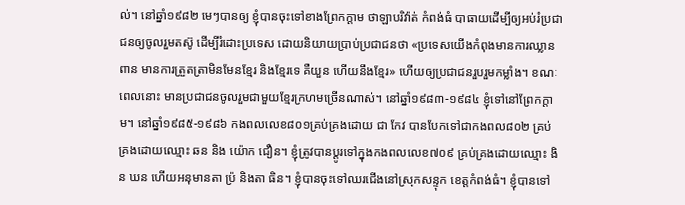ល់។ នៅឆ្នាំ១៩៨២ មេៗបានឲ្យ ខ្ញុំបានចុះទៅខាងព្រែកក្ដាម ថាឡាបរិវ៉ាត់ កំពង់ធំ បាធាយដើម្បីឲ្យអប់រំប្រជាជនឲ្យចូលរួមតស៊ូ ដើម្បីរំដោះប្រទេស ដោយនិយាយប្រាប់ប្រជាជនថា «ប្រទេសយើងកំពុងមានការឈ្លានពាន មានការត្រួតត្រាមិនមែនខ្មែរ និងខ្មែរទេ គឺយួន ហើយនឹងខ្មែរ» ហើយឲ្យប្រជាជនរួបរួមកម្លាំង។ ខណៈពេលនោះ មានប្រជាជនចូលរួមជាមួយខ្មែរក្រហមច្រើនណាស់។ នៅឆ្នាំ១៩៨៣-១៩៨៤ ខ្ញុំទៅនៅព្រែកក្ដាម។ នៅឆ្នាំ១៩៨៥-១៩៨៦ កងពលលេខ៨០១គ្រប់គ្រងដោយ ជា កែវ បានបែកទៅជាកងពល៨០២ គ្រប់គ្រងដោយឈ្មោះ ឆន និង យ៉ោក ជឿន។ ខ្ញុំត្រូវបានប្ដូរទៅក្នុងកងពលលេខ៧០៩ គ្រប់គ្រងដោយឈ្មោះ ងិន ឃន ហើយអនុមានតា ប្រ៉ និងតា ធិន។ ខ្ញុំបានចុះទៅឈរជើងនៅស្រុកសន្ទុក ខេត្តកំពង់ធំ។ ខ្ញុំបានទៅ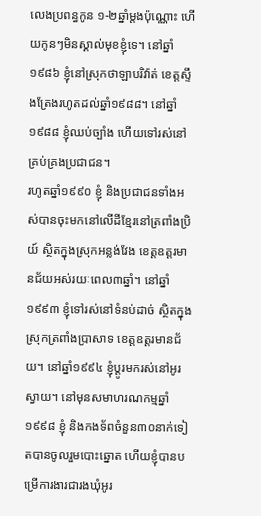លេងប្រពន្ធកូន ១-២ឆ្នាំម្ដងប៉ុណ្ណោះ ហើយកូនៗមិនស្គាល់មុខខ្ញុំទេ។ នៅឆ្នាំ១៩៨៦ ខ្ញុំនៅស្រុកថាឡាបរិវ៉ាត់ ខេត្តស្ទឹងត្រែងរហូតដល់ឆ្នាំ១៩៨៨។ នៅឆ្នាំ១៩៨៨ ខ្ញុំឈប់ច្បាំង ហើយទៅរស់នៅគ្រប់គ្រងប្រជាជន។
រហូតឆ្នាំ១៩៩០ ខ្ញុំ និងប្រជាជនទាំងអស់បានចុះមកនៅលើដីខ្មែរនៅត្រពាំងប្រិយ៍ ស្ថិតក្នុងស្រុកអន្លង់វែង ខេត្តឧត្ដរមានជ័យអស់រយៈពេល៣ឆ្នាំ។ នៅឆ្នាំ១៩៩៣ ខ្ញុំទៅរស់នៅទំនប់ដាច់ ស្ថិតក្នុងស្រុកត្រពាំងប្រាសាទ ខេត្តឧត្ដរមានជ័យ។ នៅឆ្នាំ១៩៩៤ ខ្ញុំប្ដូរមករស់នៅអូរស្វាយ។ នៅមុនសមាហរណកម្មឆ្នាំ១៩៩៨ ខ្ញុំ និងកងទ័ពចំនួន៣០នាក់ទៀតបានចូលរួមបោះឆ្នោត ហើយខ្ញុំបានបម្រើការងារជារងឃុំអូរ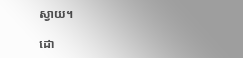ស្វាយ។

ដោ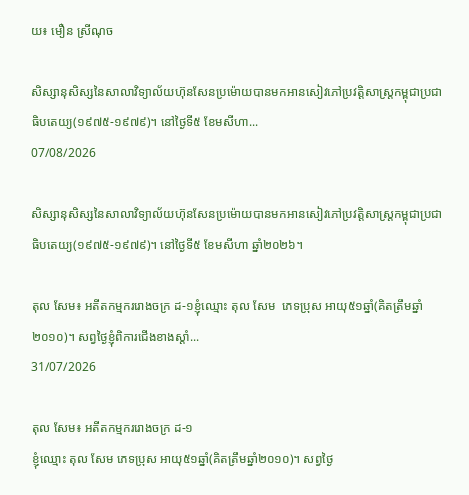យ៖ មឿន ស្រីណុច

សិស្សានុសិស្សនៃសាលាវិទ្យាល័យហ៊ុនសែនប្រម៉ោយបានមកអានសៀវភៅប្រវត្តិសាស្រ្តកម្ពុជាប្រជាធិបតេយ្យ(១៩៧៥-១៩៧៩)។ នៅថ្ងៃទី៥ ខែមសីហា...
07/08/2026

សិស្សានុសិស្សនៃសាលាវិទ្យាល័យហ៊ុនសែនប្រម៉ោយបានមកអានសៀវភៅប្រវត្តិសាស្រ្តកម្ពុជាប្រជាធិបតេយ្យ(១៩៧៥-១៩៧៩)។ នៅថ្ងៃទី៥ ខែមសីហា ឆ្នាំ២០២៦។

តុល សែម៖ អតីតកម្មកររោងចក្រ ដ-១ខ្ញុំឈ្មោះ តុល សែម  ភេទប្រុស អាយុ៥១ឆ្នាំ(គិតត្រឹមឆ្នាំ២០១០)។ សព្វថ្ងៃខ្ញុំពិការជើងខាងស្ដាំ...
31/07/2026

តុល សែម៖ អតីតកម្មកររោងចក្រ ដ-១
ខ្ញុំឈ្មោះ តុល សែម ភេទប្រុស អាយុ៥១ឆ្នាំ(គិតត្រឹមឆ្នាំ២០១០)។ សព្វថ្ងៃ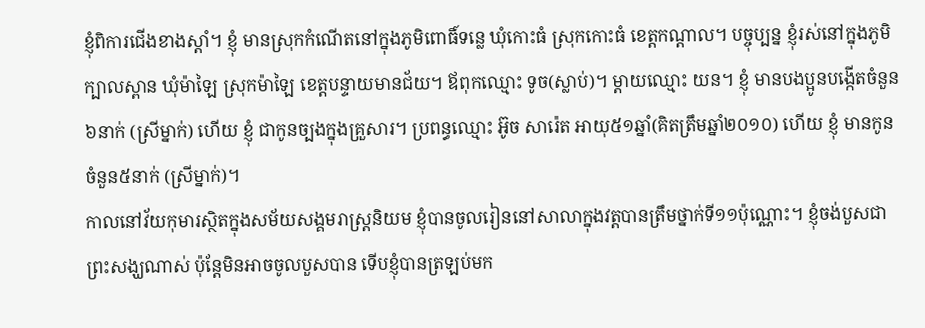ខ្ញុំពិការជើងខាងស្ដាំ។ ខ្ញុំ មានស្រុកកំណើតនៅក្នុងភូមិពោធិ៍ទន្លេ ឃុំកោះធំ ស្រុកកោះធំ ខេត្តកណ្ដាល។ បច្ចុប្បន្ន ខ្ញុំរស់នៅក្នុងភូមិក្បាលស្ពាន ឃុំម៉ាឡៃ ស្រុកម៉ាឡៃ ខេត្តបន្ទាយមានជ័យ។ ឪពុកឈ្មោះ ទូច(ស្លាប់)។ ម្ដាយឈ្មោះ យន។ ខ្ញុំ មានបងប្អូនបង្កើតចំនួន៦នាក់ (ស្រីម្នាក់) ហើយ ខ្ញុំ ជាកូនច្បងក្នុងគ្រួសារ។ ប្រពន្ធឈ្មោះ អ៊ូច សារ៉េត អាយុ៥១ឆ្នាំ(គិតត្រឹមឆ្នាំ២០១០) ហើយ ខ្ញុំ មានកូនចំនួន៥នាក់ (ស្រីម្នាក់)។
កាលនៅវ័យកុមារស្ថិតក្នុងសម័យសង្គមរាស្រ្តនិយម ខ្ញុំបានចូលរៀននៅសាលាក្នុងវត្តបានត្រឹមថ្នាក់ទី១១ប៉ុណ្ណោះ។ ខ្ញុំចង់បួសជាព្រះសង្ឃណាស់ ប៉ុន្តែមិនអាចចូលបួសបាន ទើបខ្ញុំបានត្រឡប់មក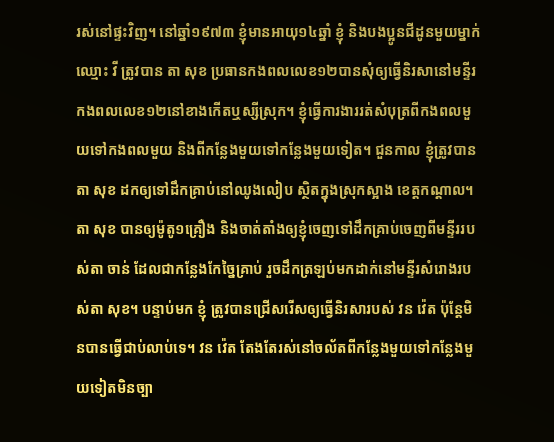រស់នៅផ្ទះវិញ។ នៅឆ្នាំ១៩៧៣ ខ្ញុំមានអាយុ១៤ឆ្នាំ ខ្ញុំ និងបងប្អូនជីដូនមួយម្នាក់ឈ្មោះ វី ត្រូវបាន តា សុខ ប្រធានកងពលលេខ១២បានសុំឲ្យធ្វើនិរសានៅមន្ទីរកងពលលេខ១២នៅខាងកើតឬស្សីស្រុក។ ខ្ញុំធ្វើការងាររត់សំបុត្រពីកងពលមួយទៅកងពលមួយ និងពីកន្លែងមួយទៅកន្លែងមួយទៀត។ ជួនកាល ខ្ញុំត្រូវបានតា សុខ ដកឲ្យទៅដឹកគ្រាប់នៅឈូងលៀប ស្ថិតក្នុងស្រុកស្អាង ខេត្តកណ្ដាល។ តា សុខ បានឲ្យម៉ូតូ១គ្រឿង និងចាត់តាំងឲ្យខ្ញុំចេញទៅដឹកគ្រាប់ចេញពីមន្ទីររបស់តា ចាន់ ដែលជាកន្លែងកែច្នៃគ្រាប់ រួចដឹកត្រឡប់មកដាក់នៅមន្ទីរសំរោងរបស់តា សុខ។ បន្ទាប់មក ខ្ញុំ ត្រូវបានជ្រើសរើសឲ្យធ្វើនិរសារបស់ វន វ៉េត ប៉ុន្តែមិនបានធ្វើជាប់លាប់ទេ។ វន វ៉េត តែងតែរស់នៅចល័តពីកន្លែងមួយទៅកន្លែងមួយទៀតមិនច្បា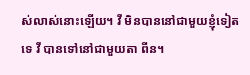ស់លាស់នោះឡើយ។ វី មិនបាននៅជាមួយខ្ញុំទៀតទេ វី បានទៅនៅជាមួយតា ពីន។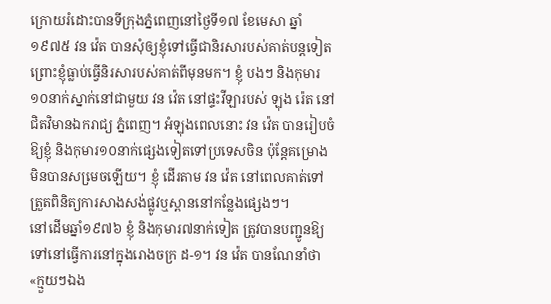ក្រោយរំដោះបានទីក្រុងភ្នំពេញនៅថៃ្ងទី១៧ ខែមេសា ឆ្នាំ១៩៧៥ វន វ៉េត បានសុំឲ្យខ្ញុំទៅធ្វើជានិរសារបស់គាត់បន្តទៀត ព្រោះខ្ញុំធ្លាប់ធ្វើនិរសារបស់គាត់ពីមុនមក។ ខ្ញុំ បងៗ និងកុមារ១០នាក់ស្នាក់នៅជាមួយ វន វ៉េត នៅផ្ទះវីឡារបស់ ឡុង រ៉េត នៅជិតវិមានឯករាជ្យ ភ្នំពេញ។ អំឡុងពេលនោះ វន វ៉េត បានរៀបចំឱ្យខ្ញុំ និងកុមារ១០នាក់ផ្សេងទៀតទៅប្រទេសចិន ប៉ុនែ្ដគម្រោងមិនបានសមេ្រចឡើយ។ ខ្ញុំ ដើរតាម វន វ៉េត នៅពេលគាត់ទៅត្រួតពិនិត្យការសាងសង់ផ្លូវឬស្ពាននៅកន្លែងផ្សេងៗ។
នៅដើមឆ្នាំ១៩៧៦ ខ្ញុំ និងកុមារ៧នាក់ទៀត ត្រូវបានបញ្ជូនឱ្យទៅនៅធ្វើការនៅក្នុងរោងចក្រ ដ-១។ វន វ៉េត បានណែនាំថា«ក្មួយៗឯង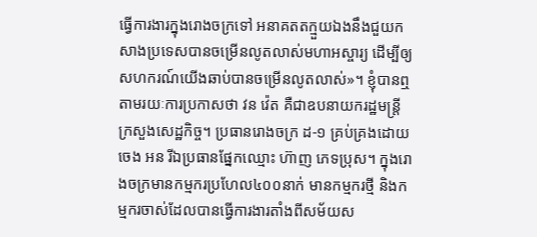ធ្វើការងារក្នុងរោងចក្រទៅ អនាគតតក្មួយឯងនឹងជួយកសាងប្រទេសបានចម្រើនលូតលាស់មហាអស្ចារ្យ ដើម្បីឲ្យសហករណ៍យើងឆាប់បានចម្រើនលូតលាស់»។ ខ្ញុំបានឮតាមរយៈការប្រកាសថា វន វ៉េត គឺជាឧបនាយករដ្ឋមន្រ្ដីក្រសួងសេដ្ឋកិច្ច។ ប្រធានរោងចក្រ ដ-១ គ្រប់គ្រងដោយ ចេង អន រីឯប្រធានផ្នែកឈ្មោះ ហ៊ាញ ភេទប្រុស។ ក្នុងរោងចក្រមានកម្មករប្រហែល៤០០នាក់ មានកម្មករថ្មី និងកម្មករចាស់ដែលបានធ្វើការងារតាំងពីសម័យស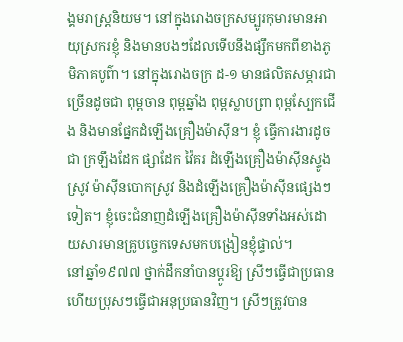ង្គមរាស្រ្តនិយម។ នៅក្នុងរោងចក្រសម្បូរកុមារមានអាយុស្រករខ្ញុំ និងមានបងៗដែលទើបនឹងផ្សឹកមកពីខាងភូមិភាគបូព៌ា។ នៅក្នុងរោងចក្រ ដ-១ មានផលិតសម្ភារជាច្រើនដូចជា ពុម្ពចាន ពុម្ពឆ្នាំង ពុម្ពស្លាបព្រា ពុម្ពស្បែកជើង និងមានផ្នែកដំឡើងគ្រឿងម៉ាស៊ីន។ ខ្ញុំ ធ្វើការងារដូចជា ក្រឡឹងដែក ផ្សាដែក វ៉ៃគរ ដំឡើងគ្រឿងម៉ាស៊ីនស្ទូងស្រូវ ម៉ាស៊ីនបោកស្រូវ និងដំឡើងគ្រឿងម៉ាស៊ីនផ្សេងៗទៀត។ ខ្ញុំចេះជំនាញដំឡើងគ្រឿងម៉ាស៊ីនទាំងអស់ដោយសារមានគ្រូបចេ្ចកទេសមកបង្រៀនខ្ញុំផ្ទាល់។
នៅឆ្នាំ១៩៧៧ ថ្នាក់ដឹកនាំបានប្ដូរឱ្យ ស្រីៗធ្វើជាប្រធាន ហើយប្រុសៗធ្វើជាអនុប្រធានវិញ។ ស្រីៗត្រូវបាន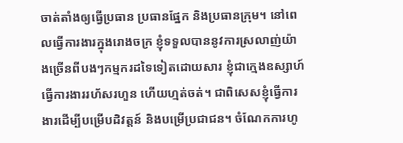ចាត់តាំងឲ្យធ្វើប្រធាន ប្រធានផ្នែក និងប្រធានក្រុម។ នៅពេលធ្វើការងារក្នុងរោងចក្រ ខ្ញុំទទួលបាននូវការស្រលាញ់យ៉ាងច្រើនពីបងៗកម្មករដទៃទៀតដោយសារ ខ្ញុំជាក្មេងឧស្សាហ៍ ធ្វើការងាររហ័សរហួន ហើយហ្មត់ចត់។ ជាពិសេសខ្ញុំធ្វើការងារដើម្បីបម្រើបដិវត្ដន៍ និងបម្រើប្រជាជន។ ចំណែកការហូ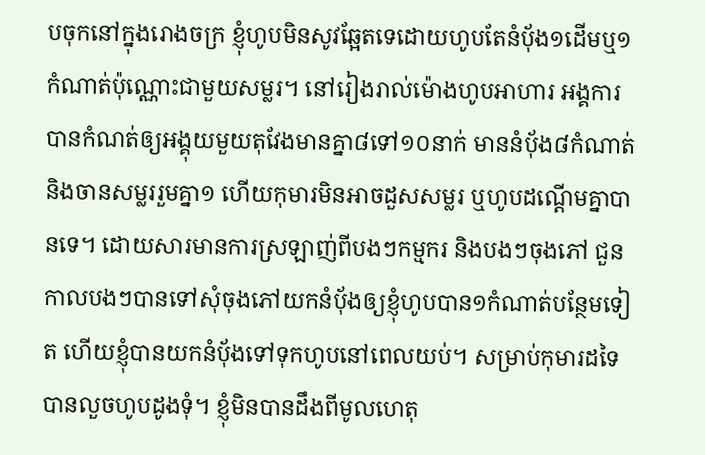បចុកនៅក្នុងរោងចក្រ ខ្ញុំហូបមិនសូវឆែ្អតទេដោយហូបតែនំប៉័ង១ដើមឬ១កំណាត់ប៉ុណ្ណោះជាមួយសម្លរ។ នៅរៀងរាល់ម៉ោងហូបអាហារ អង្គការបានកំណត់ឲ្យអង្គុយមួយតុវែងមានគ្នា៨ទៅ១០នាក់ មាននំប៉័ង៨កំណាត់ និងចានសម្លររួមគ្នា១ ហើយកុមារមិនអាចដួសសម្លរ ឬហូបដណ្ដើមគ្នាបានទេ។ ដោយសារមានការស្រឡាញ់ពីបងៗកម្មករ និងបងៗចុងភៅ ជួនកាលបងៗបានទៅសុំចុងភៅយកនំប៉័ងឲ្យខ្ញុំហូបបាន១កំណាត់បន្ថែមទៀត ហើយខ្ញុំបានយកនំបុ័ងទៅទុកហូបនៅពេលយប់។ សម្រាប់កុមារដទៃបានលួចហូបដូងទុំ។ ខ្ញុំមិនបានដឹងពីមូលហេតុ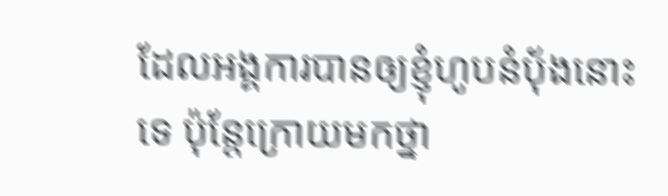ដែលអង្គការបានឲ្យខ្ញុំហូបនំបុ័ងនោះទេ ប៉ុន្តែក្រោយមកថ្នា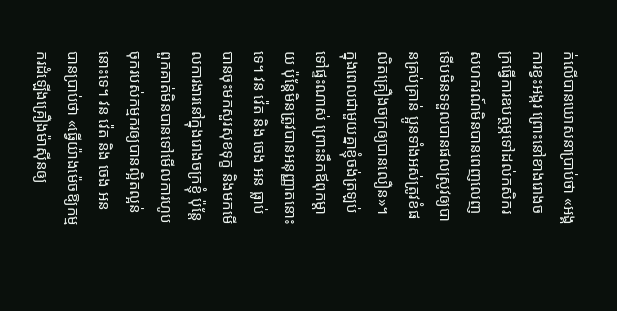ក់លើបានឃោសនាប្រាប់ថា «អង្គការខ្វះអង្ករ ព្រោះនៅខាងរោងចក្រធ្វើការឧបត្ថម្ភទៅដល់កសិករសហករណ៍មិនបានពេញលេញ ទើបមិនទទួលបានផលស្រូវឲ្យបានគ្រប់គ្រាន់ ប្អូនទាំងអស់ត្រូវខំផលិតគ្រឿងចក្រឲ្យបានលឿន»។ ក្នុងពេលជាមួយគ្នាខ្ញុំចង់ត្រឡប់ទៅផ្ទះណាស់ ព្រោះនឹកឪពុកម្ដាយ ប៉ុន្តែមិនត្រូវបានអនុញ្ញាតនោះទេ។ វន វ៉េត និង ចេង អន ធ្លាប់បានចុះមកសួរសុខទុក្ខ និងមកមើលការងារនៅក្នុងរោងចក្រខ្ញុំ ប៉ុនែ្ដពួកគាត់មិនបានទៅមើលការហូបចុករបស់កម្មករឲ្យបានល្អិតល្អន់នោះទេ។ វន វ៉េត និង ចេង អន បានប្រាប់ថា «ធ្វើយ៉ាងម៉េចឱ្យកម្មករដំឡើងគ្រឿងម៉ាស៊ីនឲ្យ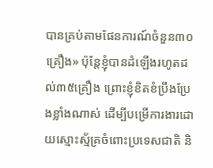បានគ្រប់តាមផែនការណ៍ចំនួន៣០គ្រឿង» ប៉ុន្តែខ្ញុំបានដំឡើងរហូតដល់៣៥គ្រឿង ព្រោះខ្ញុំខិតខំប្រឹងប្រែងខ្លាំងណាស់ ដើម្បីបម្រើការងារដោយស្មោះស្ម័គ្រចំពោះប្រទេសជាតិ និ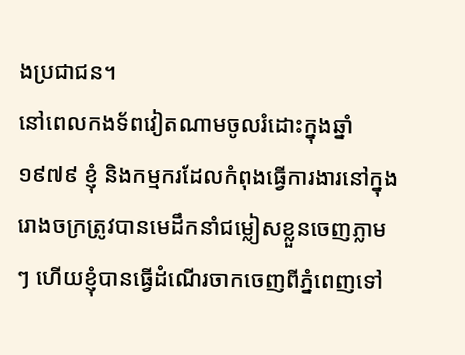ងប្រជាជន។
នៅពេលកងទ័ពវៀតណាមចូលរំដោះក្នុងឆ្នាំ១៩៧៩ ខ្ញុំ និងកម្មករដែលកំពុងធ្វើការងារនៅក្នុងរោងចក្រត្រូវបានមេដឹកនាំជម្លៀសខ្លួនចេញភ្លាមៗ ហើយខ្ញុំបានធ្វើដំណើរចាកចេញពីភ្នំពេញទៅ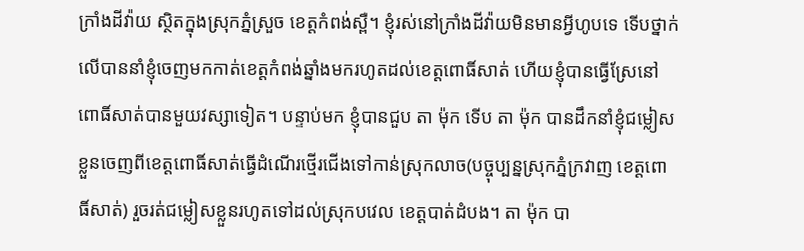ក្រាំងដីវ៉ាយ ស្ថិតក្នុងស្រុកភ្នំស្រួច ខេត្តកំពង់ស្ពឺ។ ខ្ញុំរស់នៅក្រាំងដីវ៉ាយមិនមានអ្វីហូបទេ ទើបថ្នាក់លើបាននាំខ្ញុំចេញមកកាត់ខេត្តកំពង់ឆ្នាំងមករហូតដល់ខេត្ដពោធិ៍សាត់ ហើយខ្ញុំបានធ្វើស្រែនៅពោធិ៍សាត់បានមួយវស្សាទៀត។ បន្ទាប់មក ខ្ញុំបានជួប តា ម៉ុក ទើប តា ម៉ុក បានដឹកនាំខ្ញុំជម្លៀសខ្លួនចេញពីខេត្តពោធិ៍សាត់ធ្វើដំណើរថ្មើរជើងទៅកាន់ស្រុកលាច(បច្ចុប្បន្នស្រុកភ្នំក្រវាញ ខេត្តពោធិ៍សាត់) រួចរត់ជម្លៀសខ្លួនរហូតទៅដល់ស្រុកបវេល ខេត្តបាត់ដំបង។ តា ម៉ុក បា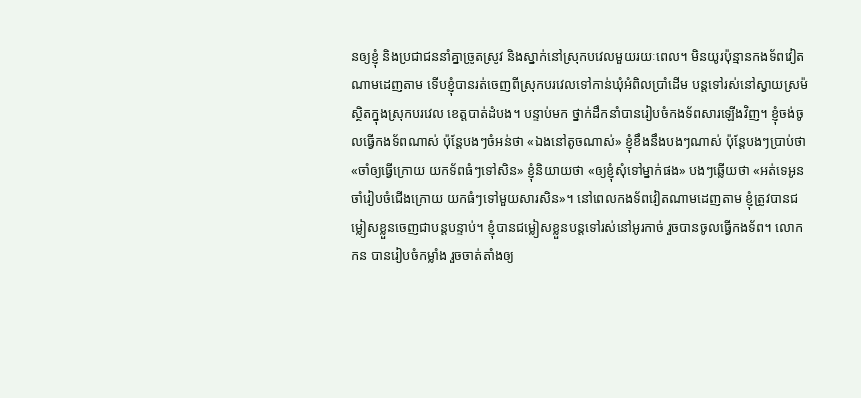នឲ្យខ្ញុំ និងប្រជាជននាំគ្នាច្រូតស្រូវ និងស្នាក់នៅស្រុកបវេលមួយរយៈពេល។ មិនយូរប៉ុន្មានកងទ័ពវៀតណាមដេញតាម ទើបខ្ញុំបានរត់ចេញពីស្រុកបរវេលទៅកាន់ឃុំអំពិលប្រាំដើម បន្តទៅរស់នៅស្វាយស្រម៉ ស្ថិតក្នុងស្រុកបរវេល ខេត្ដបាត់ដំបង។ បន្ទាប់មក ថ្នាក់ដឹកនាំបានរៀបចំកងទ័ពសារឡើងវិញ។ ខ្ញុំចង់ចូលធ្វើកងទ័ពណាស់ ប៉ុន្តែបងៗចំអន់ថា «ឯងនៅតូចណាស់» ខ្ញុំខឹងនឹងបងៗណាស់ ប៉ុន្តែបងៗប្រាប់ថា «ចាំឲ្យធ្វើក្រោយ យកទ័ពធំៗទៅសិន» ខ្ញុំនិយាយថា «ឲ្យខ្ញុំសុំទៅម្នាក់ផង» បងៗឆ្លើយថា «អត់ទេអូន ចាំរៀបចំជើងក្រោយ យកធំៗទៅមួយសារសិន»។ នៅពេលកងទ័ពវៀតណាមដេញតាម ខ្ញុំត្រូវបានជម្លៀសខ្លួនចេញជាបន្តបន្ទាប់។ ខ្ញុំបានជម្លៀសខ្លួនបន្តទៅរស់នៅអូរកាច់ រួចបានចូលធ្វើកងទ័ព។ លោក កន បានរៀបចំកម្លាំង រួចចាត់តាំងឲ្យ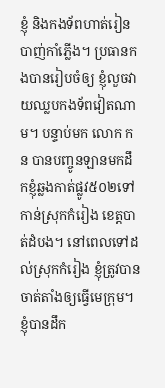ខ្ញុំ និងកងទ័ពហាត់រៀនបាញ់កាំភ្លើង។ ប្រធានកងបានរៀបចំឲ្យ ខ្ញុំលួចវាយឈ្លបកងទ័ពវៀតណាម។ បន្ទាប់មក លោក កន បានបញ្ចូនឡានមកដឹកខ្ញុំឆ្លងកាត់ផ្លូវ៥០២ទៅកាន់ស្រុកកំរៀង ខេត្តបាត់ដំបង។ នៅពេលទៅដល់ស្រុកកំរៀង ខ្ញុំត្រូវបានចាត់តាំងឲ្យធ្វើមេក្រុម។ ខ្ញុំបានដឹក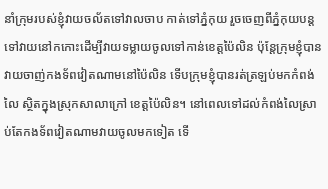នាំក្រុមរបស់ខ្ញុំវាយចល័តទៅវាលចាប កាត់ទៅភ្នំកុយ រួចចេញពីភ្នំកុយបន្តទៅវាយនៅកកោះដើម្បីវាយទម្លាយចូលទៅកាន់ខេត្តប៉ៃលិន ប៉ុន្តែក្រុមខ្ញុំបានវាយចាញ់កងទ័ពវៀតណាមនៅប៉ៃលិន ទើបក្រុមខ្ញុំបានរត់ត្រឡប់មកកំពង់លៃ ស្ថិតក្នុងស្រុកសាលាក្រៅ ខេត្តប៉ៃលិន។ នៅពេលទៅដល់កំពង់លៃស្រាប់តែកងទ័ពវៀតណាមវាយចូលមកទៀត ទើ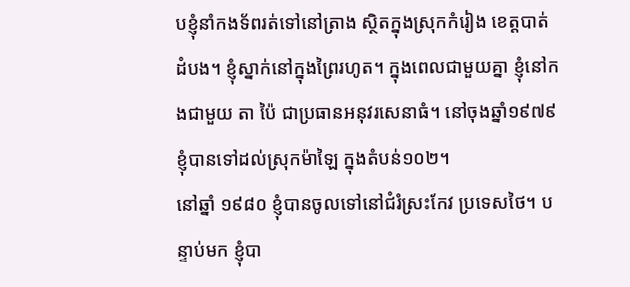បខ្ញុំនាំកងទ័ពរត់ទៅនៅត្រាង ស្ថិតក្នុងស្រុកកំរៀង ខេត្តបាត់ដំបង។ ខ្ញុំស្នាក់នៅក្នុងព្រៃរហូត។ ក្នុងពេលជាមួយគ្នា ខ្ញុំនៅកងជាមួយ តា ប៉ៃ ជាប្រធានអនុវរសេនាធំ។ នៅចុងឆ្នាំ១៩៧៩ ខ្ញុំបានទៅដល់ស្រុកម៉ាឡៃ ក្នុងតំបន់១០២។
នៅឆ្នាំ ១៩៨០ ខ្ញុំបានចូលទៅនៅជំរំស្រះកែវ ប្រទេសថៃ។ បន្ទាប់មក ខ្ញុំបា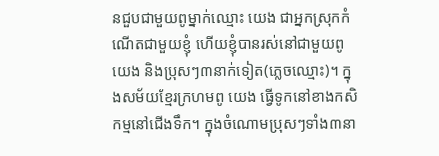នជួបជាមួយពូម្នាក់ឈ្មោះ យេង ជាអ្នកស្រុកកំណើតជាមួយខ្ញុំ ហើយខ្ញុំបានរស់នៅជាមួយពូយេង និងប្រុសៗ៣នាក់ទៀត(ភ្លេចឈ្មោះ)។ ក្នុងសម័យខ្មែរក្រហមពូ យេង ធ្វើទូកនៅខាងកសិកម្មនៅជើងទឹក។ ក្នុងចំណោមប្រុសៗទាំង៣នា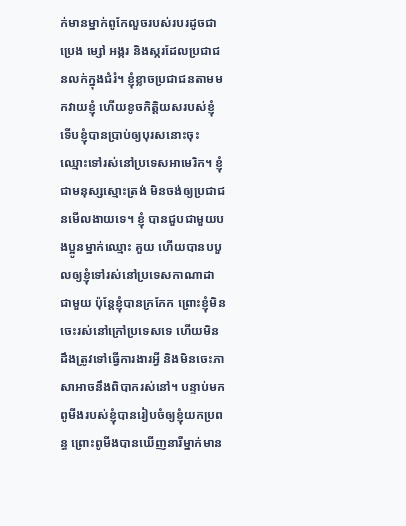ក់មានម្នាក់ពូកែលួចរបស់របរដូចជា ប្រេង ម្សៅ អង្ករ និងស្ករដែលប្រជាជនលក់ក្នុងជំរំ។ ខ្ញុំខ្លាចប្រជាជនតាមមកវាយខ្ញុំ ហើយខូចកិត្តិយសរបស់ខ្ញុំ ទើបខ្ញុំបានប្រាប់ឲ្យបុរសនោះចុះឈ្មោះទៅរស់នៅប្រទេសអាមេរិក។ ខ្ញុំជាមនុស្សស្មោះត្រង់ មិនចង់ឲ្យប្រជាជនមើលងាយទេ។ ខ្ញុំ បានជួបជាមួយបងប្អូនម្នាក់ឈ្មោះ គួយ ហើយបានបបួលឲ្យខ្ញុំទៅរស់នៅប្រទេសកាណាដាជាមួយ ប៉ុន្តែខ្ញុំបានក្រកែក ព្រោះខ្ញុំមិនចេះរស់នៅក្រៅប្រទេសទេ ហើយមិនដឹងត្រូវទៅធ្វើការងារអ្វី និងមិនចេះភាសាអាចនឹងពិបាករស់នៅ។ បន្ទាប់មក ពូមីងរបស់ខ្ញុំបានរៀបចំឲ្យខ្ញុំយកប្រពន្ធ ព្រោះពូមីងបានឃើញនារីម្នាក់មាន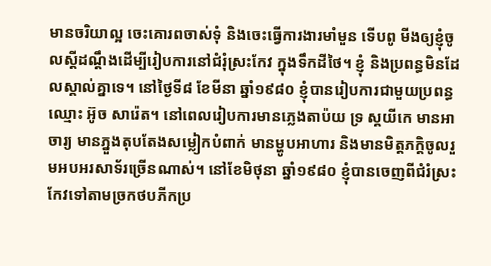មានចរិយាល្អ ចេះគោរពចាស់ទុំ និងចេះធ្វើការងារមាំមួន ទើបពូ មីងឲ្យខ្ញុំចូលស្ដីដណ្ដឹងដើម្បីរៀបការនៅជំរុំស្រះកែវ ក្នុងទឹកដីថៃ។ ខ្ញុំ និងប្រពន្ធមិនដែលស្គាល់គ្នាទេ។ នៅថ្ងៃទី៨ ខែមីនា ឆ្នាំ១៩៨០ ខ្ញុំបានរៀបការជាមួយប្រពន្ធឈ្មោះ អ៊ូច សារ៉េត។ នៅពេលរៀបការមានភ្លេងតាប៉យ ទ្រ ស្គយីកេ មានអាចារ្យ មានភ្នួងតុបតែងសម្លៀកបំពាក់ មានម្ហូបអាហារ និងមានមិត្តភក្តិចូលរួមអបអរសាទ័រច្រើនណាស់។ នៅខែមិថុនា ឆ្នាំ១៩៨០ ខ្ញុំបានចេញពីជំរំស្រះកែវទៅតាមច្រកថបភីកប្រ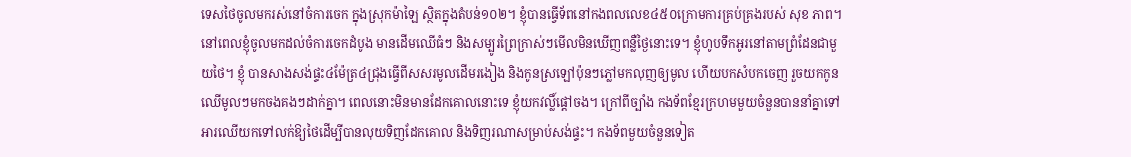ទេសថៃចូលមករស់នៅចំការចេក ក្នុងស្រុកម៉ាឡៃ ស្ថិតក្នុងតំបន់១០២។ ខ្ញុំបានធ្វើទ័ពនៅកងពលលេខ៤៥០ក្រោមការគ្រប់គ្រងរបស់ សុខ ភាព។ នៅពេលខ្ញុំចូលមកដល់ចំការចេកដំបូង មានដើមឈើធំៗ និងសម្បូរព្រៃក្រាស់ៗមើលមិនឃើញពន្លឺថ្ងៃនោះទេ។ ខ្ញុំហូបទឹកអូរនៅតាមព្រំដែនជាមួយថៃ។ ខ្ញុំ បានសាងសង់ផ្ទះ៤ម៉ែត្រ៤ជ្រុងធ្វើពីសសរមូលដើមរងៀង និងកូនស្រឡៅប៉ុនៗភ្លៅមកលុញឲ្យមូល ហើយបកសំបកចេញ រួចយកកូនឈើមូលៗមកចងគងៗដាក់គ្នា។ ពេលនោះមិនមានដែកគោលនោះទេ ខ្ញុំយកវល្លិ៍ផ្ដៅចង។ ក្រៅពីច្បាំង កងទ័ពខ្មែរក្រហមមួយចំនួនបាននាំគ្នាទៅអារឈើយកទៅលក់ឱ្យថៃដើម្បីបានលុយទិញដែកគោល និងទិញរណាសម្រាប់សង់ផ្ទះ។ កងទ័ពមួយចំនួនទៀត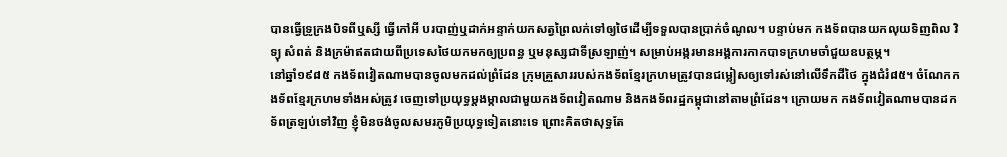បានធ្វើទ្រូក្រងបិទពីឬស្សី ធ្វើកៅអី បរបាញ់ឬដាក់អន្ទាក់យកសត្វព្រៃលក់ទៅឲ្យថៃដើម្បីទទួលបានប្រាក់ចំណូល។ បន្ទាប់មក កងទ័ពបានយកលុយទិញពិល វិទ្យុ សំពត់ និងក្រម៉ាឥតជាយពីប្រទេសថៃយកមកឲ្យប្រពន្ធ ឬមនុស្សជាទីស្រឡាញ់។ សម្រាប់អង្ករមានអង្គការកាកបាទក្រហមចាំជួយឧបត្ថម្ភ។
នៅឆ្នាំ១៩៨៥ កងទ័ពវៀតណាមបានចូលមកដល់ព្រំដែន ក្រុមគ្រួសាររបស់កងទ័ពខ្មែរក្រហមត្រូវបានជម្លៀសឲ្យទៅរស់នៅលើទឹកដីថៃ ក្នុងជំរំ៨៥។ ចំណែកកងទ័ពខ្មែរក្រហមទាំងអស់ត្រូវ ចេញទៅប្រយុទ្ធម្ដងម្កាលជាមួយកងទ័ពវៀតណាម និងកងទ័ពរដ្ឋកម្ពុជានៅតាមព្រំដែន។ ក្រោយមក កងទ័ពវៀតណាមបានដកទ័ពត្រឡប់ទៅវិញ ខ្ញុំមិនចង់ចូលសមរភូមិប្រយុទ្ធទៀតនោះទេ ព្រោះគិតថាសុទ្ធតែ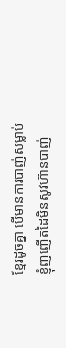ខ្មែរដូចគ្នា បើមានការបាញ់សម្លាប់ ខ្ញុំញញើតដៃមិនសូវហ៊ានបាញ់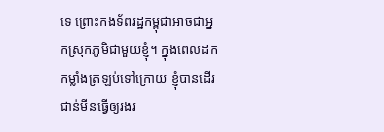ទេ ព្រោះកងទ័ពរដ្ឋកម្ពុជាអាចជាអ្នកស្រុកភូមិជាមួយខ្ញុំ។ ក្នុងពេលដកកម្លាំងត្រឡប់ទៅក្រោយ ខ្ញុំបានដើរជាន់មីនធ្វើឲ្យរងរ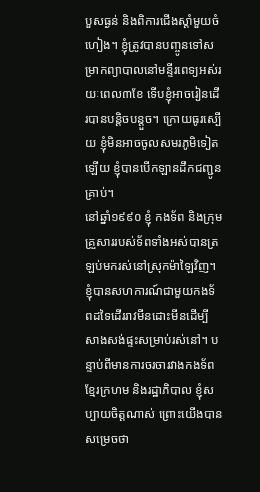បួសធ្ងន់ និងពិការជើងស្ដាំមួយចំហៀង។ ខ្ញុំត្រូវបានបញ្ចូនទៅសម្រាកព្យាបាលនៅមន្ទីរពេទ្យអស់រយៈពេល៣ខែ ទើបខ្ញុំអាចរៀនដើរបានបន្តិចបន្តួច។ ក្រោយធូរស្បើយ ខ្ញុំមិនអាចចូលសមរភូមិទៀតឡើយ ខ្ញុំបានបើកឡានដឹកជញ្ជូនគ្រាប់។
នៅឆ្នាំ១៩៩០ ខ្ញុំ កងទ័ព និងក្រុមគ្រួសាររបស់ទ័ពទាំងអស់បានត្រឡប់មករស់នៅស្រុកម៉ាឡៃវិញ។ ខ្ញុំបានសហការណ៍ជាមួយកងទ័ពដទៃដើររាវមីនដោះមីនដើម្បីសាងសង់ផ្ទះសម្រាប់រស់នៅ។ បន្ទាប់ពីមានការចរចារវាងកងទ័ពខ្មែរក្រហម និងរដ្ឋាភិបាល ខ្ញុំសប្បាយចិត្តណាស់ ព្រោះយើងបានសម្រេចថា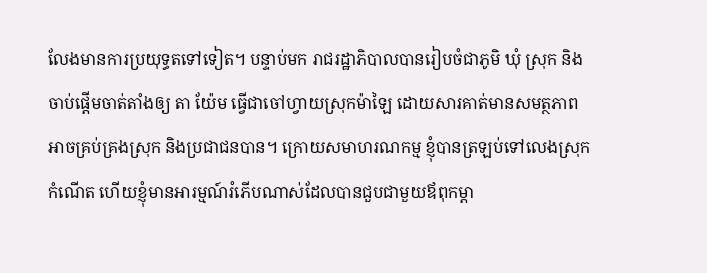លែងមានការប្រយុទ្ធតទៅទៀត។ បន្ទាប់មក រាជរដ្ឋាភិបាលបានរៀបចំជាភូមិ ឃុំ ស្រុក និងចាប់ផ្ដើមចាត់តាំងឲ្យ តា យ៉ែម ធ្វើជាចៅហ្វាយស្រុកម៉ាឡៃ ដោយសារគាត់មានសមត្ថភាពអាចគ្រប់គ្រងស្រុក និងប្រជាជនបាន។ ក្រោយសមាហរណកម្ម ខ្ញុំបានត្រឡប់ទៅលេងស្រុកកំណើត ហើយខ្ញុំមានអារម្មណ៍រំភើបណាស់ដែលបានជួបជាមួយឪពុកម្ដា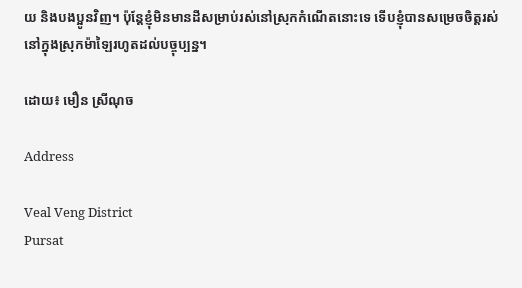យ និងបងប្អូនវិញ។ ប៉ុន្តែខ្ញុំមិនមានដីសម្រាប់រស់នៅស្រុកកំណើតនោះទេ ទើបខ្ញុំបានសម្រេចចិត្តរស់នៅក្នុងស្រុកម៉ាឡៃរហូតដល់បច្ចុប្បន្ន។

ដោយ៖ មឿន ស្រីណុច

Address

Veal Veng District
Pursat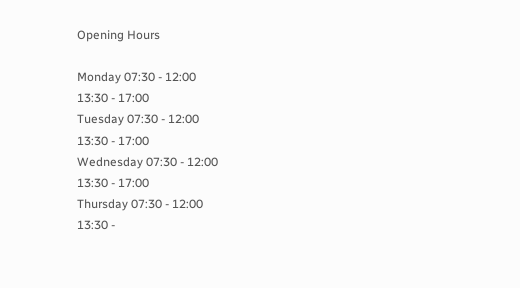Opening Hours

Monday 07:30 - 12:00
13:30 - 17:00
Tuesday 07:30 - 12:00
13:30 - 17:00
Wednesday 07:30 - 12:00
13:30 - 17:00
Thursday 07:30 - 12:00
13:30 -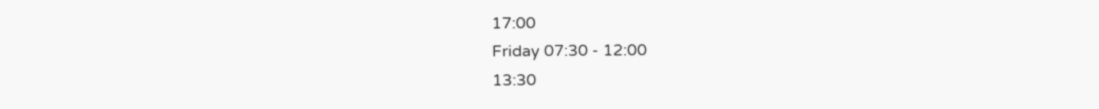17:00
Friday 07:30 - 12:00
13:30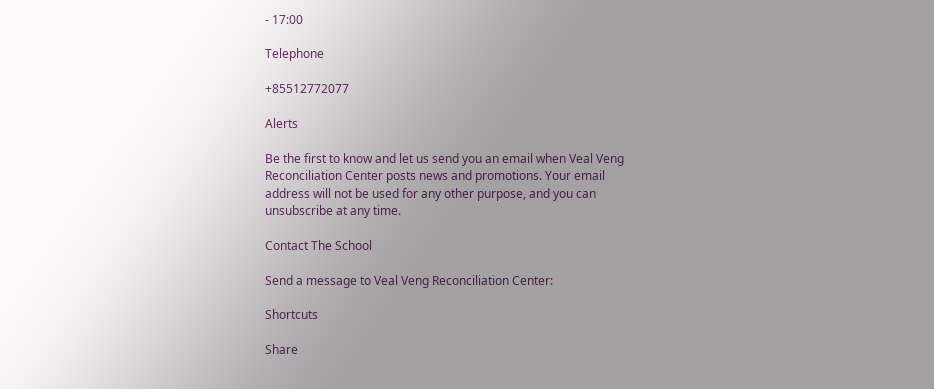- 17:00

Telephone

+85512772077

Alerts

Be the first to know and let us send you an email when Veal Veng Reconciliation Center posts news and promotions. Your email address will not be used for any other purpose, and you can unsubscribe at any time.

Contact The School

Send a message to Veal Veng Reconciliation Center:

Shortcuts

Share